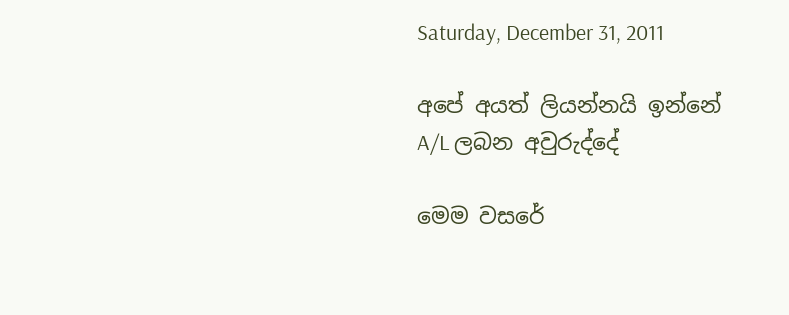Saturday, December 31, 2011

අපේ අයත් ලියන්නයි ඉන්නේ A/L ලබන අවුරුද්දේ

මෙම වසරේ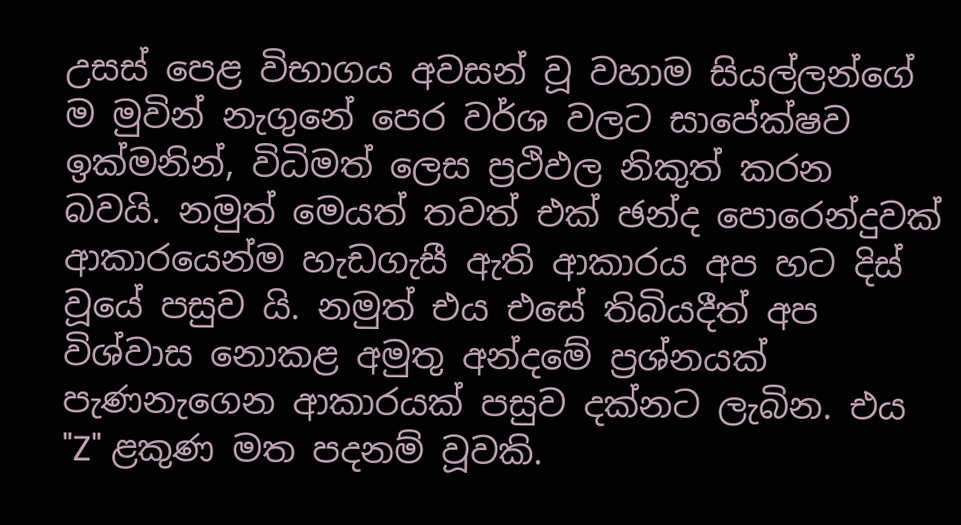උසස් පෙළ විභාගය අවසන් වූ වහාම සියල්ලන්ගේ ම මුවින් නැගුනේ පෙර වර්ශ වලට සාපේක්ෂව ඉක්මනින්, විධිමත් ලෙස ප්‍රථිඵල නිකුත් කරන බවයි. නමුත් මෙයත් තවත් එක් ඡන්ද පොරෙන්දුවක් ආකාරයෙන්ම හැඩගැසී ඇති ආකාරය අප හට දිස් වූයේ පසුව යි. නමුත් එය එසේ තිබියදීත් අප විශ්වාස නොකළ අමුතු අන්දමේ ප්‍රශ්නයක් පැණනැගෙන ආකාරයක් පසුව දක්නට ලැබින. එය "Z" ළකුණ මත පදනම් වූවකි.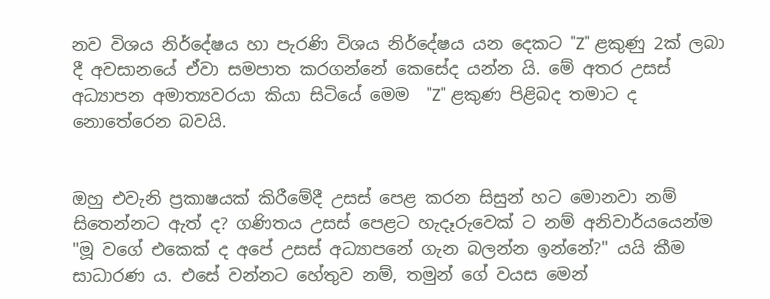නව විශය නිර්දේෂය හා පැරණි විශය නිර්දේෂය යන දෙකට "Z" ළකුණු 2ක් ලබා දී අවසානයේ ඒවා සමපාත කරගන්නේ කෙසේද යන්න යි. මේ අතර උසස් අධ්‍යාපන අමාත්‍යවරයා කියා සිටියේ මෙම  "Z" ළකුණ පිළිබද තමාට ද නොතේරෙන බවයි.


ඔහු එවැනි ප්‍රකාෂයක් කිරීමේදී උසස් පෙළ කරන සිසුන් හට මොනවා නම් සිතෙන්නට ඇත් ද? ගණිතය උසස් පෙළට හැදෑරුවෙක් ට නම් අනිවාර්යයෙන්ම "මූ වගේ එකෙක් ද අපේ උසස් අධ්‍යාපනේ ගැන බලන්න ඉන්නේ?" යයි කීම සාධාරණ ය. එසේ වන්නට හේතුව නම්, තමුන් ගේ වයස මෙන්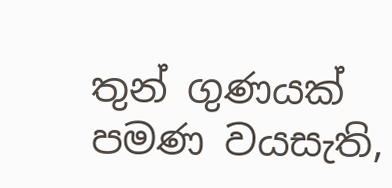තුන් ගුණයක් පමණ වයසැති,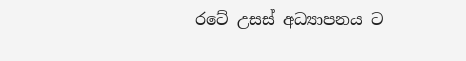රටේ උසස් අධ්‍යාපනය ට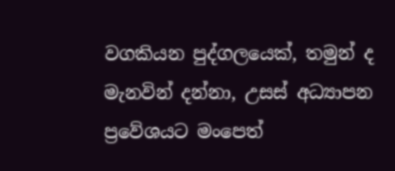වගකියන පුද්ගලයෙක්, තමුන් ද මැනවින් දන්නා, උසස් අධ්‍යාපන ප්‍රවේශයට මංපෙත්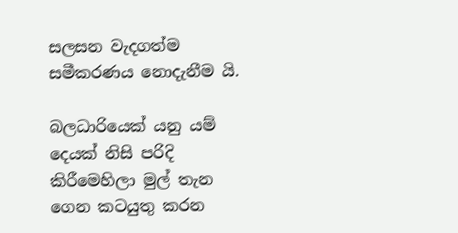සලසන වැදගත්ම සමීකරණය නොදැනීම යි.

බලධාරියෙක් යනු යම් දෙයක් නිසි පරිදි කිරීමෙහිලා මුල් තැන ගෙන කටයුතු කරන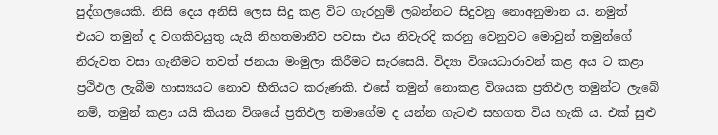පුද්ගලයෙකි. නිසි දෙය අනිසි ලෙස සිදු කළ විට ගැරහුම් ලබන්නට සිදුවනු නොඅනුමාන ය. නමුත් එයට තමුන් ද වගකිවයුතු යැයි නිහතමානීව පවසා එය නිවැරදි කරනු වෙනුවට මොවුන් තමුන්ගේ නිරුවත වසා ගැනීමට තවත් ජනයා මංමුලා කිරීමට සැරසෙයි. විද්‍යා විශයධාරාවන් කළ අය ට කළා ප්‍රථිඵල ලැබීම හාස්‍යයට නොව භීතියට කරුණකි. එසේ තමුන් නොකළ විශයක ප්‍රතිඵල තමුන්ට ලැබේ නම්, තමුන් කළා යයි කියන විශයේ ප්‍රතිඵල තමාගේම ද යන්න ගැටළු සහගත විය හැකි ය. එක් සුළු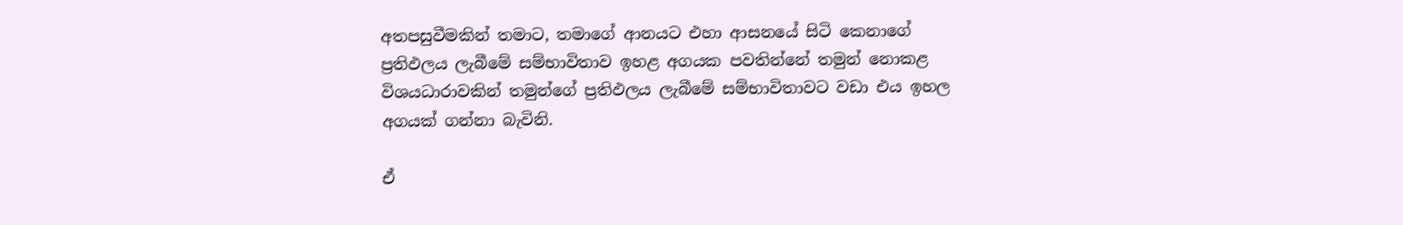අතපසුවීමකින් තමාට, තමාගේ ආනයට එහා ආසනයේ සිටි කෙනාගේ ප්‍රතිඵලය ලැබීමේ සම්භාවිතාව ඉහළ අගයක පවතින්නේ තමුන් නොකළ විශයධාරාවකින් තමුන්ගේ ප්‍රතිඵලය ලැබීමේ සම්භාවිතාවට වඩා එය ඉහල අගයක් ගන්නා බැවිනි.

ඒ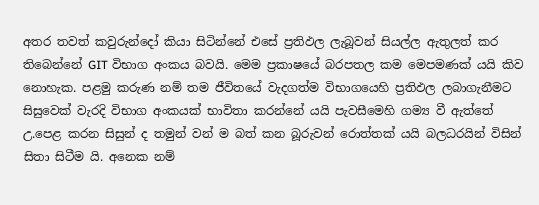අතර තවත් කවුරුන්දෝ කියා සිටින්නේ එසේ ප්‍රතිඵල ලැබූවන් සියල්ල ඇතුලත් කර තිබෙන්නේ GIT විභාග අංකය බවයි. මෙම ප්‍රකාෂයේ බරපතල කම මෙපමණක් යයි කිව නොහැක. පළමු කරුණ නම් තම ජීවිතයේ වැදගත්ම විභාගයෙහි ප්‍රතිඵල ලබාගැනීමට සිසුවෙක් වැරදි විභාග අංකයක් භාවිතා කරන්නේ යයි පැවසීමෙහි ගම්‍ය වී ඇත්තේ උ.පෙළ කරන සිසුන් ද තමුන් වන් ම බත් කන බූරුවන් රොත්තක් යයි බලධරයින් විසින් සිතා සිටීම යි. අනෙක නම්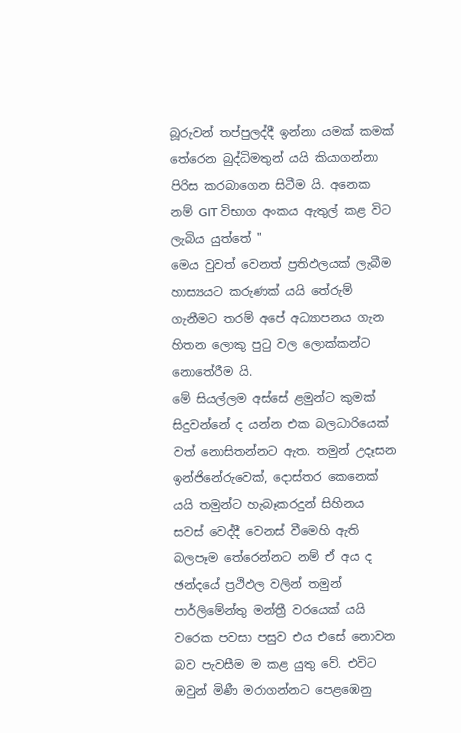බූරුවන් තප්පුලද්දී ඉන්නා යමක් කමක් තේරෙන බුද්ධිමතුන් යයි කියාගන්නා පිරිස කරබාගෙන සිටීම යි. අනෙක නම් GIT විභාග අංකය ඇතුල් කළ විට ලැබිය යුත්තේ "
මෙය වුවත් වෙනත් ප්‍රතිඵලයක් ලැබීම හාස්‍යයට කරුණක් යයි තේරුම් ගැනීමට තරම් අපේ අධ්‍යාපනය ගැන හිතන ලොකු පුටු වල ලොක්කන්ට නොතේරීම යි.
මේ සියල්ලම අස්සේ ළමුන්ට කුමක් සිදුවන්නේ ද යන්න එක බලධාරියෙක් වත් නොසිතන්නට ඇත. තමුන් උදෑසන ඉන්ජිනේරුවෙක්, දොස්තර කෙනෙක් යයි තමුන්ට හැබෑකරදුන් සිහිනය සවස් වෙද්දී වෙනස් වීමෙහි ඇති බලපෑම තේ‍රෙන්නට නම් ඒ අය ද ඡන්දයේ ප්‍රථිඵල වලින් තමුන් පාර්ලිමේන්තු මන්ත්‍රී වරයෙක් යයි වරෙක පවසා පසුව එය එසේ නොවන බව පැවසීම ම කළ යුතු වේ. එවිට ඔවුන් මිණී මරාගන්නට පෙළඹෙනු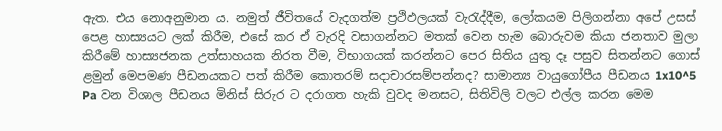ඇත. එය නොඅනුමාන ය. නමුත් ජීවිතයේ වැදගත්ම ප්‍රථිඵලයක් වැරැද්දීම, ලෝකයම පිලිගන්නා අපේ උසස් පෙළ හාස්‍යයට ලක් කිරීම, එ‍සේ කර ඒ වැරදි වසාගන්නට මතක් වෙන හැම බොරුවම කියා ජනතාව මුලා කිරීමේ හාස්‍යජනක උත්සාහයක නිරත වීම, විභාගයක් කරන්නට පෙර සිතිය යුතු දෑ පසුව සිතන්නට ගොස් ළමුන් මෙපමණ පීඩනයකට පත් කිරීම කොතරම් සදාචාරසම්පන්නද? සාමාන්‍ය වායුගෝපීය පීඩනය 1x10^5 Pa වන විශාල පීඩනය මිනිස් සිරුර ට දරාගත හැකි වුවද මනසට, සිතිවිලි වලට එල්ල කරන මෙම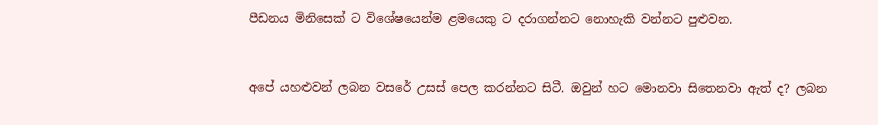පීඩනය මිනිසෙක් ට විශේෂයෙන්ම ළමයෙකු ට දරාගන්නට නොහැකි වන්නට පුළුවන.


අපේ යහළුවන් ලබන වසරේ උසස් පෙල කරන්නට සිටී. ඔවුන් හට මොනවා සිතෙනවා ඇත් ද? ලබන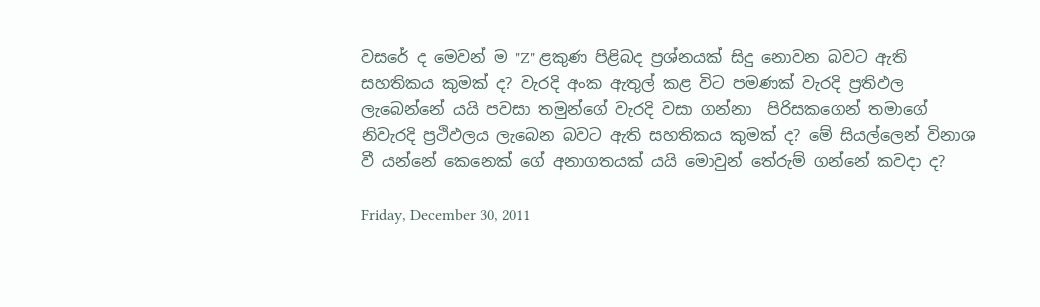වසරේ ද මෙවන් ම "Z" ළකුණ පිළිබද ප්‍රශ්නයක් සිදු නොවන බවට ඇති සහතිකය කුමක් ද? වැරදි අංක ඇතුල් කළ විට පමණක් වැරදි ප්‍රතිඵල ලැබෙන්නේ යයි පවසා තමුන්ගේ වැරදි වසා ගන්නා  පිරිසකගෙන් තමාගේ නිවැරදි ප්‍රථිඵලය ලැබෙන බවට ඇති සහතිකය කුමක් ද? මේ සියල්ලෙන් විනාශ වී යන්නේ කෙනෙක් ගේ අනාගතයක් යයි මොවුන් තේරුම් ගන්නේ කවදා ද?

Friday, December 30, 2011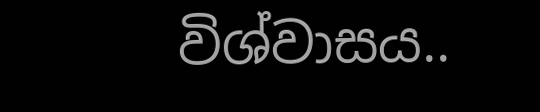විශ්වාසය..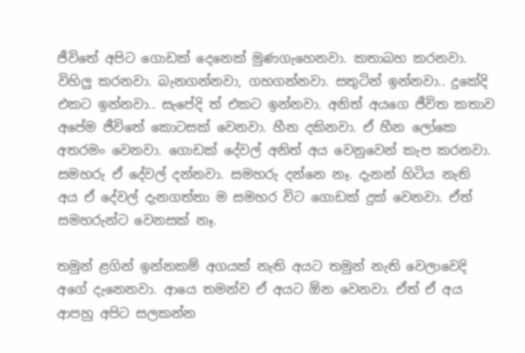ජීවිතේ අපිට ගොඩක් දෙනෙක් මුණගැහෙනවා. කතාබහ කරනවා. විහිලු කරනවා. බැනගන්නවා, ගහගන්නවා. සතුටින් ඉන්නවා.. දුකේදි එකට ඉන්නවා.. සැපේදි ත් එකට ඉන්නවා. අනිත් අයගෙ ජීවිත කතාව අපේම ජීවිතේ කොටසක් වෙනවා. හීන දකිනවා. ඒ හීන ලෝකෙ අතරමං වෙනවා. ගොඩක් දේවල් අනිත් අය වෙනුවෙන් කැප කරනවා. සමහරු ඒ දේවල් දන්නවා. සමහරු දන්නෙ නෑ. දැනන් හිටිය නැති අය ඒ දේවල් දැනගත්තා ම සමහර විට ගොඩක් දුක් වෙනවා. ඒත් සමහරුන්ට වෙනසක් නෑ.

තමුන් ළගින් ඉන්නකම් අගයක් නැති අයට තමුන් නැති වෙලාවෙදි අගේ දැනෙනවා. ආයෙ තමන්ව ඒ අයට ඕන වෙනවා. ඒත් ඒ අය ආපහු අපිට සලකන්න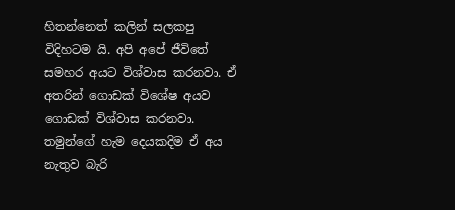හිතන්නෙත් කලින් සලකපු විදිහටම යි. අපි අපේ ජීවිතේ සමහර අයට විශ්වාස කරනවා. ඒ අතරින් ගොඩක් විශේෂ අයව ගොඩක් විශ්වාස කරනවා. තමුන්ගේ හැම දෙයකදිම ඒ අය නැතුව බැරි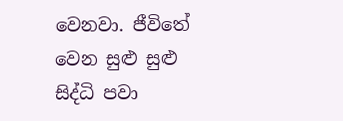වෙනවා. ජීවිතේ වෙන සුළු සුළු සිද්ධි පවා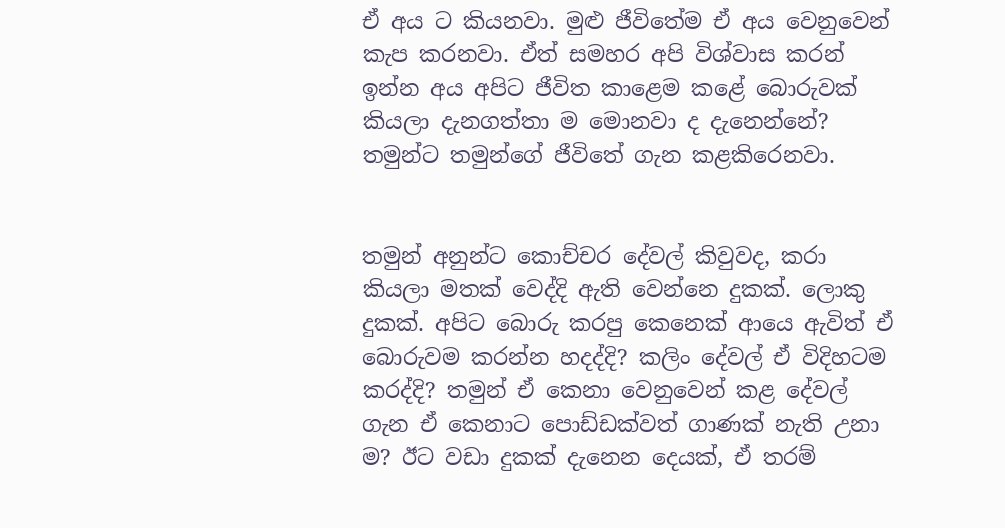ඒ අය ට කියනවා. මුළු ජීවිතේම ඒ අය වෙනුවෙන් කැප කරනවා. ඒත් සමහර අපි විශ්වාස කරන් ඉන්න අය අපිට ජීවිත කාළෙම කළේ බොරුවක් කියලා දැනගත්තා ම මොනවා ද දැනෙන්නේ? තමුන්ට තමුන්ගේ ජීවිතේ ගැන කළකිරෙනවා.


තමුන් අනුන්ට කොච්චර දේවල් කිවුවද, කරා  කියලා මතක් වෙද්දි ඇති වෙන්නෙ දුකක්. ලොකු දුකක්. අපිට බොරු කරපු කෙනෙක් ආයෙ ඇවිත් ඒ බොරුවම කරන්න හදද්දි? කලිං දේවල් ඒ විදිහටම කරද්දි? තමුන් ඒ කෙනා වෙනුවෙන් කළ දේවල් ගැන ඒ කෙනාට පොඩ්ඩක්වත් ගාණක් නැති උනා ම? ඊට වඩා දුකක් දැනෙන දෙයක්, ඒ තරම්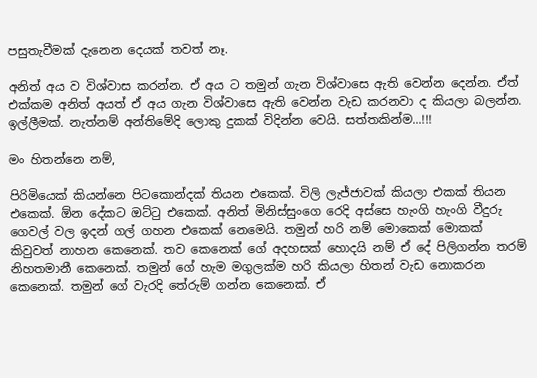පසුතැවීමක් දැනෙන දෙයක් තවත් නෑ.

අනිත් අය ව විශ්වාස කරන්න. ඒ අය ට තමුන් ගැන විශ්වාසෙ ඇති වෙන්න දෙන්න. ඒත් එක්කම අනිත් අයත් ඒ අය ගැන විශ්වාසෙ ඇති වෙන්න වැඩ කරනවා ද කියලා බලන්න. ඉල්ලීමක්. නැත්නම් අන්තිමේදි ලොකු දුකක් විදින්න වෙයි. සත්තකින්ම...!!!

මං හිතන්නෙ නම්,

පිරිමියෙක් කියන්නෙ පිටකොන්දක් තියන එකෙක්. විලි ලැජ්ජාවක් කියලා එකක් තියන එකෙක්. ඕන දේකට ඔට්ටු එකෙක්. අනිත් මිනිස්සුංගෙ රෙදි අස්සෙ හැංගි හැංගි වීදුරු ගෙවල් වල ඉදන් ගල් ගහන එකෙක් නෙමෙයි. තමුන් හරි නම් මොකෙක් මොකක් කිවුවත් නාහන කෙනෙක්. තව කෙනෙක් ගේ අදහසක් හොදයි නම් ඒ දේ පිලිගන්න තරම් නිහතමානී කෙනෙක්. තමුන් ගේ හැම මගුලක්ම හරි කියලා හිතන් වැඩ නොකරන කෙනෙක්. තමුන් ගේ වැරදි තේරුම් ගන්න කෙනෙක්. ඒ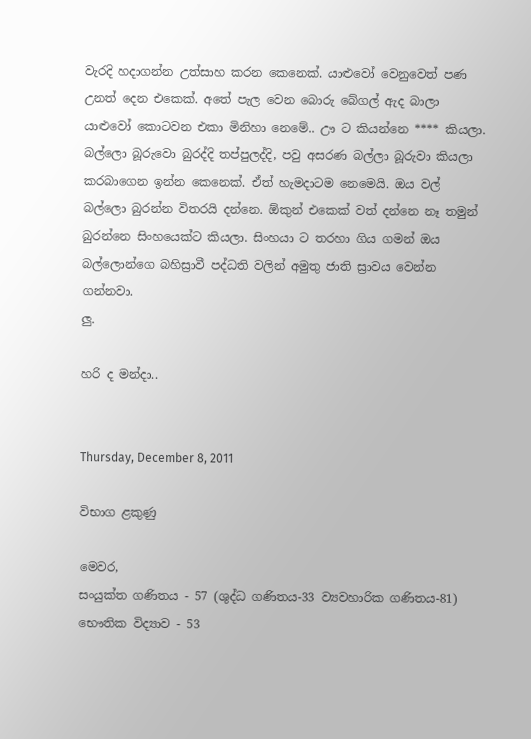වැරදි හදාගන්න උත්සාහ කරන කෙනෙක්. යාළුවෝ වෙනුවෙත් පණ උනත් දෙන එකෙක්. අතේ පැල වෙන බොරු බේගල් ඇද බාලා යාළුවෝ කොටවන එකා මිනිහා නෙමේ.. ඌ ට කියන්නෙ **** කියලා. බල්ලො බූරුවො බුරද්දි තප්පුලද්දි, පවු අසරණ බල්ලා බූරුවා කියලා කරබාගෙන ඉන්න කෙනෙක්. ඒත් හැමදාටම නෙමෙයි. ඔය වල් බල්ලො බුරන්න විතරයි දන්නෙ. ඕකුන් එකෙක් වත් දන්නෙ නෑ තමුන් බුරන්නෙ සිංහයෙක්ට කියලා. සිංහයා ට තරහා ගිය ගමන් ඔය බල්ලොන්ගෙ බහිස්‍රාවී පද්ධති වලින් අමුතු ජාති ස්‍රාවය වෙන්න ගන්නවා.
ලු.

හරි ද මන්දා..


Thursday, December 8, 2011

විභාග ළකුණු

මෙවර,
සංයුක්ත ගණිතය - 57 (ශුද්ධ ගණිතය-33 ව්‍යවහාරික ගණිතය-81)
භෞතික විද්‍යාව - 53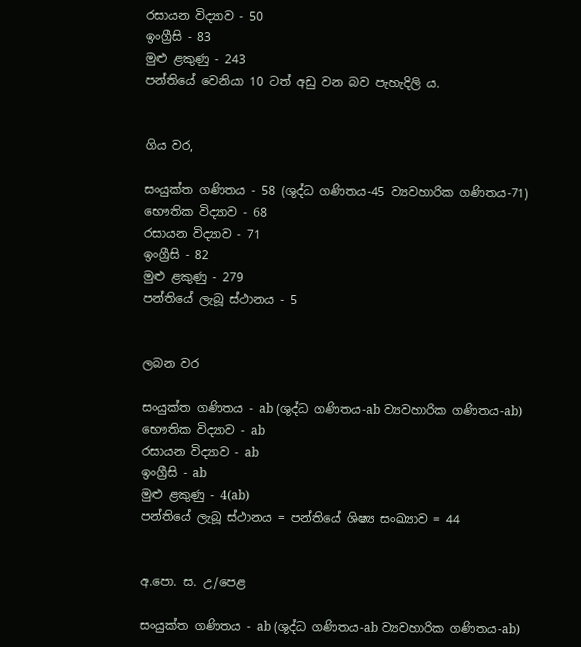රසායන විද්‍යාව - 50
ඉංග්‍රීසි - 83
මුළු ළකුණු - 243
පන්තියේ වෙනියා 10 ටත් අඩු වන බව පැහැදිලි ය.


ගිය වර,

සංයුක්ත ගණිතය - 58 (ශුද්ධ ගණිතය-45 ව්‍යවහාරික ගණිතය-71)
භෞතික විද්‍යාව - 68
රසායන විද්‍යාව - 71
ඉංග්‍රීසි - 82
මුළු ළකුණු - 279
පන්තියේ ලැබූ ස්ථානය - 5


ලබන වර

සංයුක්ත ගණිතය - ab (ශුද්ධ ගණිතය-ab ව්‍යවහාරික ගණිතය-ab)
භෞතික විද්‍යාව - ab
රසායන විද්‍යාව - ab
ඉංග්‍රීසි - ab
මුළු ළකුණු - 4(ab)
පන්තියේ ලැබූ ස්ථානය = පන්තියේ ශිෂ්‍ය සංඛ්‍යාව = 44


අ.පො. ස. උ/පෙළ

සංයුක්ත ගණිතය - ab (ශුද්ධ ගණිතය-ab ව්‍යවහාරික ගණිතය-ab)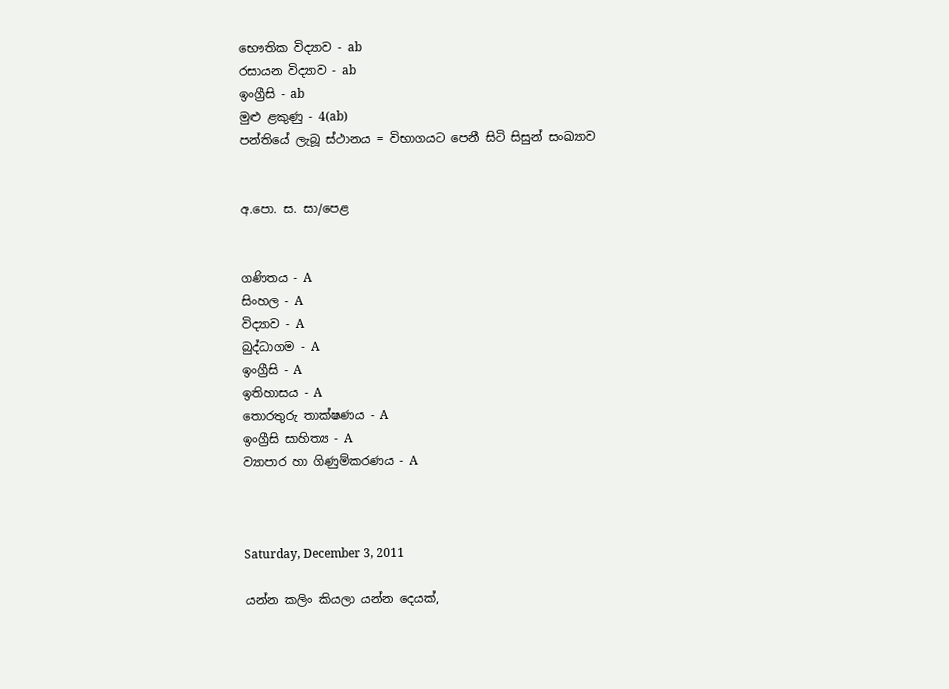භෞතික විද්‍යාව - ab
රසායන විද්‍යාව - ab
ඉංග්‍රීසි - ab
මුළු ළකුණු - 4(ab)
පන්තියේ ලැබූ ස්ථානය = විභාගයට පෙනී සිටි සිසුන් සංඛ්‍යාව


අ.පො. ස. සා/පෙළ


ගණිතය - A
සිංහල - A
විද්‍යාව - A
බුද්ධාගම - A
ඉංග්‍රීසි - A
ඉතිහාසය - A
තොරතුරු තාක්ෂණය - A
ඉංග්‍රීසි සාහිත්‍ය - A
ව්‍යාපාර හා ගිණුම්කරණය - A



Saturday, December 3, 2011

යන්න කලිං කියලා යන්න දෙයක්,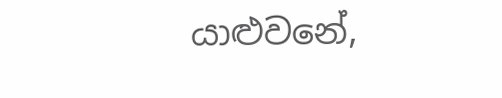යාළුවනේ,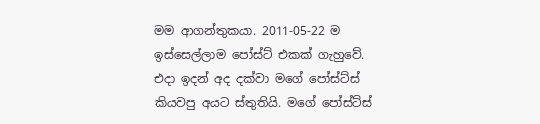මම ආගන්තුකයා‍. 2011-05-22 ම ඉස්සෙල්ලාම පෝස්ට් එකක් ගැහුවේ. එදා ඉදන් අද දක්වා මගේ පෝස්ට්ස් කියවපු අයට ස්තුතියි. මගේ පෝස්ට්ස්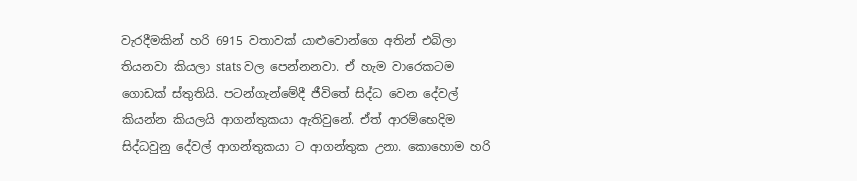වැරදීමකින් හරි 6915 වතාවක් යාළුවොන්ගෙ අතින් එබිලා තියනවා කියලා stats වල පෙන්නනවා. ඒ හැම වාරෙකටම ගොඩක් ස්තුතියි. පටන්ගැන්මේදී ජීවිතේ සිද්ධ වෙන දේවල් කියන්න කියලයි ආගන්තුකයා ඇතිවුනේ. ඒත් ආරම්භෙදිම සිද්ධවුනු දේවල් ආගන්තුකයා ට ආගන්තුක උනා. කොහොම හරි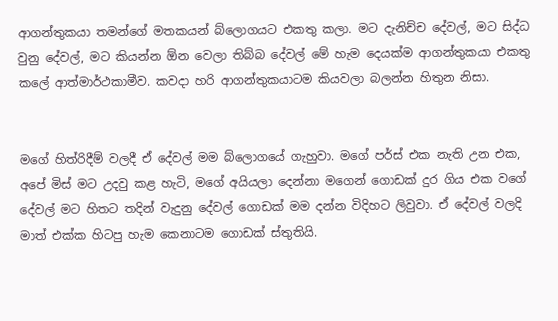ආගන්තුකයා තමන්ගේ මතකයන් බ්ලොගයට එකතු කලා. මට දැනිච්ච දේවල්, මට සිද්ධ වුනු දේවල්, මට කියන්න ඕන වෙලා තිබ්බ දේවල් මේ හැම දෙයක්ම ආගන්තුකයා එකතු කලේ ආත්මාර්ථකාමීව. කවදා හරි ආගන්තුකයාටම කියවලා බලන්න හිතුන නිසා.


මගේ හිත්රිදීම් වලදී ඒ දේවල් මම බ්ලොගයේ ගැහුවා. මගේ පර්ස් එක නැති උන එක, අපේ මිස් මට උදවු කළ හැටි, මගේ අයියලා දෙන්නා මගෙන් ගොඩක් දුර ගිය එක වගේ දේවල් මට හිතට තදින් වැදුනු දේවල් ගොඩක් මම දන්න විදිහට ලිවුවා. ඒ දේවල් වලදි මාත් එක්ක හිටපු හැම කෙනාටම ගොඩක් ස්තුතියි.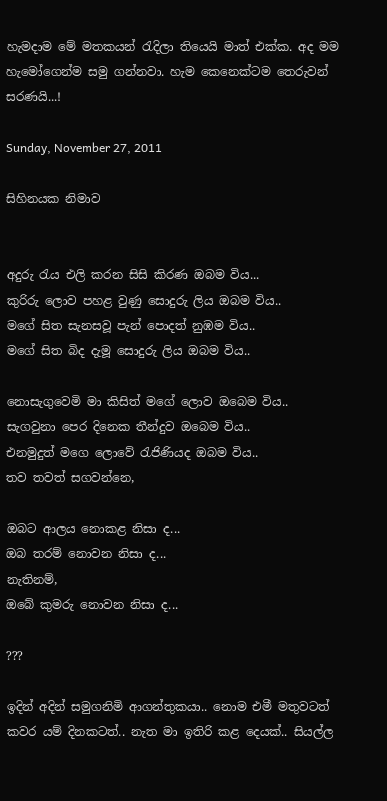හැමදාම මේ මතකයන් රැදිලා තියෙයි මාත් එක්ක. අද මම හැමෝගෙන්ම සමු ගන්නවා. හැම කෙනෙක්ටම තෙරුවන් සරණයි...!

Sunday, November 27, 2011

සිහිනයක නිමාව


අදුරු රැය එලි කරන සිසි කිරණ ඔබම විය...
කුරිරු ලොව පහළ වුණු සොදුරු ලිය ‍ඔබම විය..
මගේ සිත සැනසවූ පැන් පොදත් නුඹම විය..
මගේ සිත බිද දැමූ සොදුරු ලිය ඔබම විය..

නොසැගුවෙමි මා කිසිත් මගේ ලොව ඔබෙම විය..
සැගවුනා පෙර දිනෙක තීන්දුව ඔබෙම විය..
එනමුදුත් මගෙ ලොවේ රැජිණියද ඔබම විය..
තව තවත් සගවන්නෙ,

ඔබට ආලය නොකළ නිසා ද...
ඔබ තරම් නොවන නිසා ද...
නැතිනම්,
ඔබේ කුමරු නොවන නිසා ද...

???

ඉදින් අදින් සමුගනිමි ආගන්තුකයා.. නොම එමී මතුවටත් කවර යම් දිනකටත්.. නැත මා ඉතිරි කළ දෙයක්.. සියල්ල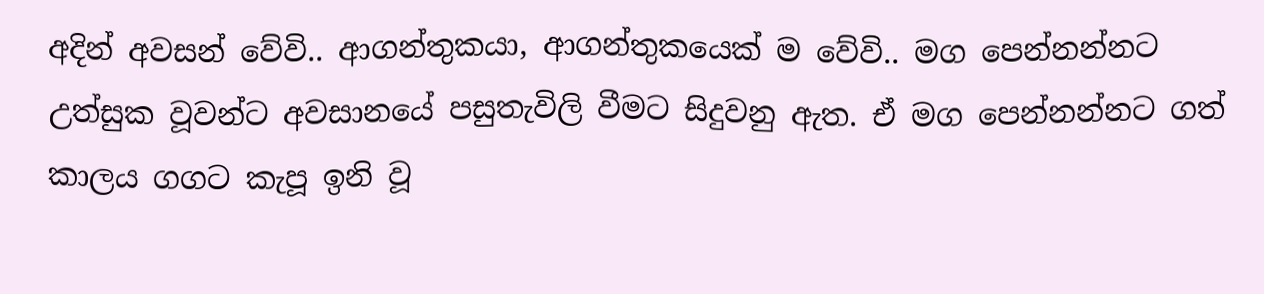අදින් අවසන් වේවි.. ආගන්තුකයා, ආගන්තුකයෙක් ම වේවි.. මග පෙන්නන්නට උත්සුක වූවන්ට අවසානයේ පසුතැවිලි වීමට සිදුවනු ඇත. ඒ මග පෙන්නන්නට ගත් කාලය ගගට කැපූ ඉනි වූ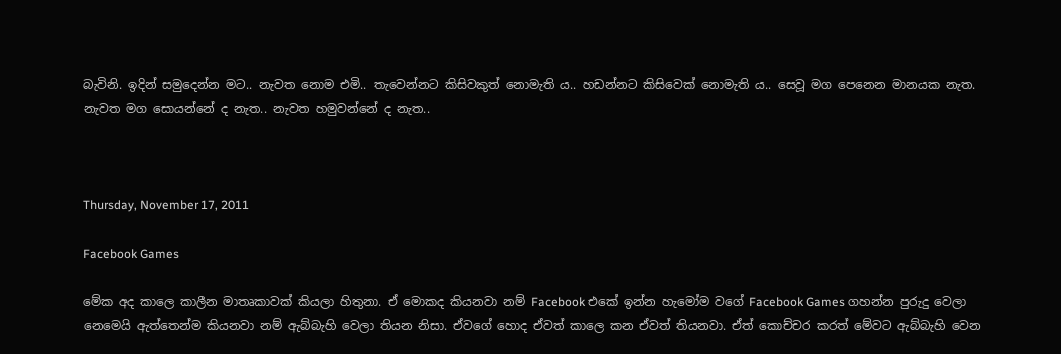බැවිනි. ඉදින් සමුදෙන්න මට.. නැවත නොම එමි.. තැවෙන්නට කිසිවකුත් නොමැති ය.. හඩන්නට කිසිවෙක් නොමැති ය.. සෙවූ මග පෙනෙන මානයක නැත. නැවත මග සොයන්නේ ද නැත.. නැවත හමුවන්නේ ද නැත..



Thursday, November 17, 2011

Facebook Games

මේක අද කාලෙ කාලීන මාතෘකාවක් කියලා හිතුනා. ඒ මොකද කියනවා නම් Facebook එකේ ඉන්න හැමෝම වගේ Facebook Games ගහන්න පුරුදු වෙලා නෙමෙයි ඇත්තෙන්ම කියනවා නම් ඇබ්බැහි වෙලා තියන නිසා. ඒවගේ හොද ඒවත් කාලෙ කන ඒවත් තියනවා. ඒත් කොච්චර කරත් මේවට ඇබ්බැහි වෙන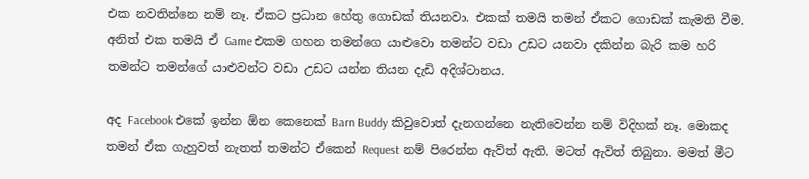එක නවතින්නෙ නම් නෑ. ඒකට ප්‍රධාන හේතු ගොඩක් තියනවා. එකක් තමයි තමන් ඒකට ගොඩක් කැමති වීම. අනිත් එක තමයි ඒ Game එකම ගහන තමන්ගෙ යාළුවො තමන්ට වඩා උඩට යනවා දකින්න බැරි කම හරි තමන්ට තමන්ගේ යාළුවන්ට වඩා උඩට යන්න තියන දැඩි අදිශ්ටානය.

අද ‍Facebook එකේ ඉන්න ඕන කෙනෙක් Barn Buddy කිවුවොත් දැනගන්නෙ නැතිවෙන්න නම් විදිහක් නෑ. මොකද තමන් ඒක ගැහුවත් නැතත් තමන්ට ඒකෙන් Request නම් පිරෙන්න ඇව්ත් ඇති. මටත් ඇවිත් තිබුනා. මමත් මීට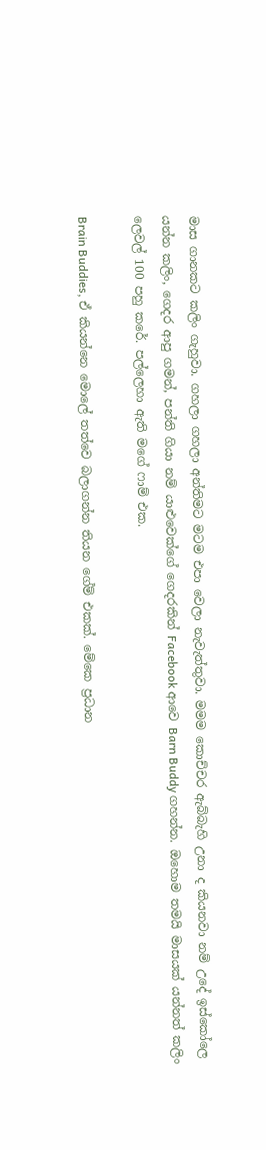මාස ගානකට කලිං ගැහුවා. ගහලා ගහලා අන්තිමට මටම එපා වෙලා නැවැත්තුවා. මමම කොච්චර ඇබ්බැහි උනා ද කියනවා නම් උදේ ඉස්කෝලෙ යන්න කලිං, ගෙදර ආපු ගමන්, පන්ති ගියා නම් යාළුවෙක්ගේ ගෙදරකින් Facebook ආවෙ Barn Buddy ගහන්න. ඔහොම තමයි මාසයක් යන්නත් කලිං ලෙවල් 100 පහු කරේ. පල්ලෙහා ඇති මගේ ෆාම් එක.

Brain Buddies, ඒ කියන්නෙ මොලේ තත්වෙ බලාගන්න තියන ගේම් එකක්. මේකෙ ප්‍රධාන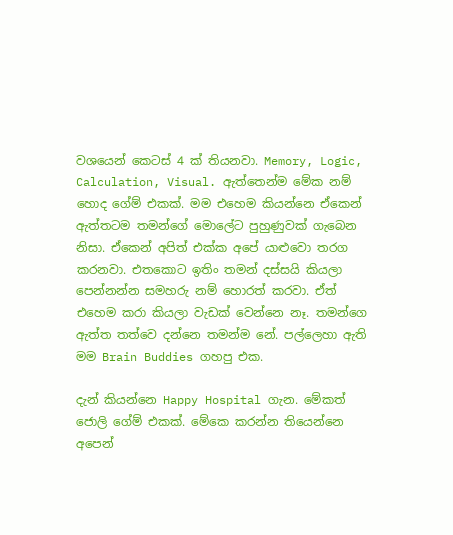වශයෙන් කෙටස් 4 ක් තියනවා. Memory, Logic, Calculation, Visual. ඇත්තෙන්ම මේක නම් හොද ගේම් එකක්. මම එහෙම කියන්නෙ ඒකෙන් ඇත්තටම තමන්ගේ මො‍ලේට පුහුණුවක් ගැබෙන නිසා. ඒකෙන් අපිත් එක්ක අපේ යාළුවො තරග කරනවා. එතකොට ඉතිං තමන් දස්සයි කියලා පෙන්නන්න සමහරු නම් හොරත් කරවා. ඒත් එහෙම කරා කියලා වැඩක් වෙන්නෙ නෑ. තමන්ගෙ ඇත්ත තත්වෙ දන්නෙ තමන්ම නේ. පල්ලෙහා ඇති මම Brain Buddies ගහපු එක.

දැන් කියන්නෙ Happy Hospital ගැන. මේකත් ජොලි ගේම් එකක්. මේකෙ කරන්න තියෙන්නෙ අපෙන්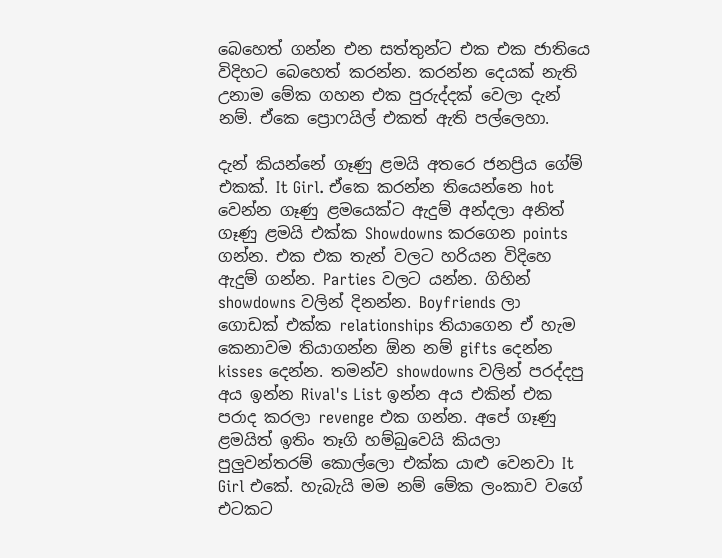බෙහෙත් ගන්න එන සත්තුන්ට එක එක ජාතියෙ විදිහට බෙහෙත් කරන්න. කරන්න දෙයක් නැති උනාම මේක ගහන එක පුරුද්දක් වෙලා දැන් නම්. ඒකෙ ප්‍රොෆයිල් එකත් ඇති පල්ලෙහා.

දැන් කියන්නේ ගෑණු ළමයි අතරෙ ජනප්‍රිය ගේම් එකක්. It Girl. ඒකෙ කරන්න තියෙන්නෙ hot වෙන්න ගෑණු ළමයෙක්ට ඇදුම් අන්දලා අනිත් ගෑණු ළමයි එක්ක Showdowns කරගෙන points ගන්න. එක එක තැන් වලට හරියන විදිහෙ ඇදුම් ගන්න. Parties වලට යන්න. ගිහින් showdowns වලින් දිනන්න. Boyfriends ලා ගොඩක් එක්ක relationships තියාගෙන ඒ හැම කෙනාවම තියාගන්න ඕන නම් gifts දෙන්න kisses දෙන්න. තමන්ව showdowns වලින් පරද්දපු අය ඉන්න Rival's List ඉන්න අය එකින් එක පරාද කරලා revenge එක ගන්න‍. අපේ ගෑණු ළමයිත් ඉතිං තෑගි හම්බුවෙයි කියලා පුලුවන්තරම් කොල්ලො එක්ක යාළු වෙනවා It Girl එකේ‍. හැබැයි මම නම් මේක ලංකාව වගේ එටකට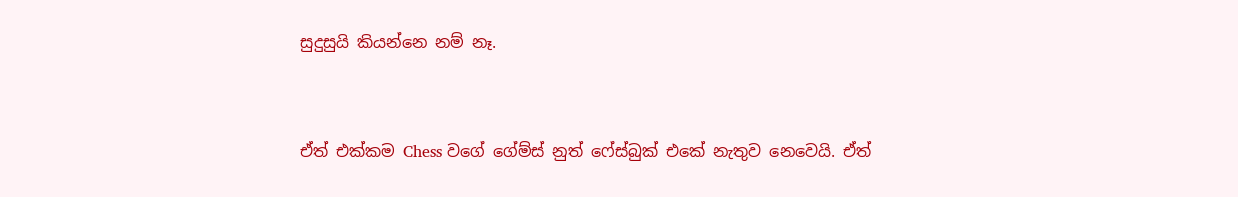සුදුසුයි කියන්නෙ නම් නෑ.


ඒත් එක්කම Chess වගේ ගේම්ස් නුත් ෆේස්බුක් එකේ නැතුව නෙවෙයි. ඒත්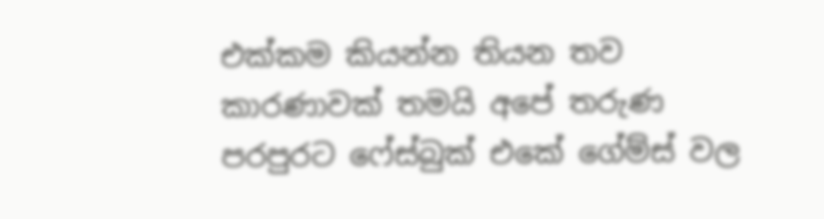එක්කම කියන්න තියන තව කාරණාවක් තමයි අපේ තරුණ පරපුරට ෆේස්බුක් එකේ ගේම්ස් වල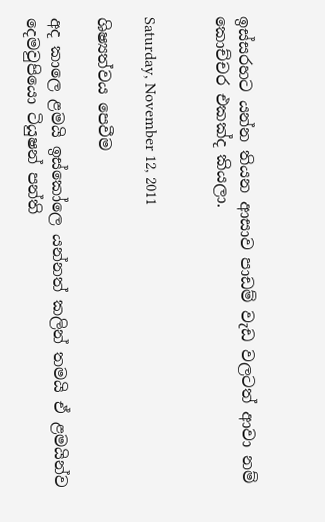ඉස්සරහට යන්න තියන ආසාව පාඩම් වැඩ වලටත් ආවා නම් කොච්චර එකක්ද කියලා.


Saturday, November 12, 2011

ශිෂ්‍යත්වය පෙවීම

අද කාලෙ ළමයි ඉස්කෝලෙ යන්නත් කලින් තමයි ඒ ළමයින්ව දෙමවුපියො ටියුෂන් පන්ති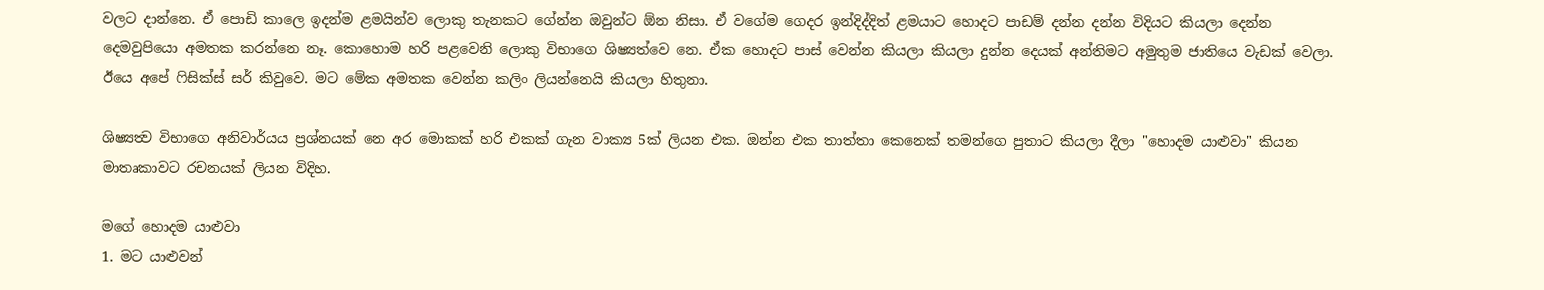වලට දාන්නෙ. ඒ පොඩි කාලෙ ඉදන්ම ළමයින්ව ලොකු තැනකට ගේන්න ඔවුන්ට ඕන නිසා. ඒ වගේම ගෙදර ඉන්දිද්දිත් ළමයාට හොදට පාඩම් දන්න දන්න විදියට කියලා දෙන්න දෙමවුපියො අමතක කරන්නෙ නෑ. කොහොම හරි පළවෙනි ලොකු විභාගෙ ශිෂ්‍යත්වෙ නෙ. ඒක හොදට පාස් වෙන්න කියලා කියලා දුන්න දෙයක් අන්තිමට අමුතුම ජාතියෙ වැඩක් වෙලා. ඊයෙ අපේ ෆිසික්ස් සර් කිවුවෙ. මට මේක අමතක වෙන්න කලිං ලියන්නෙයි කියලා හිතුනා.

ශිෂ්‍යත්‍ව විභාගෙ අනිවාර්යය ප්‍රශ්නයක් නෙ අර මොකක් හරි එකක් ගැන වාක්‍ය 5ක් ලියන එක. ඔන්න එක තාත්තා කෙනෙක් තමන්ගෙ පුතාට කියලා දීලා "හොදම යාළුවා" කියන මාතෘකාවට රචනයක් ලියන විදිහ.

මගේ හොදම යාළුවා
1. මට යාළුවන්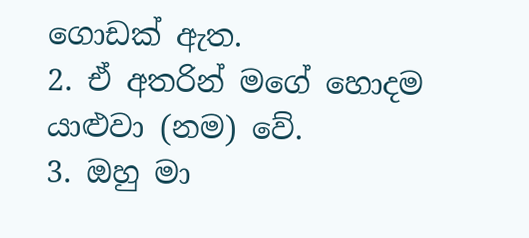ගොඩක් ඇත.
2. ඒ අතරින් මගේ හොදම යාළුවා (නම) වේ.
3. ඔහු මා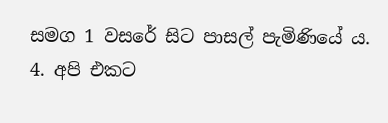සමග 1 වසරේ සිට පාසල් පැමිණියේ ය.
4. අපි එකට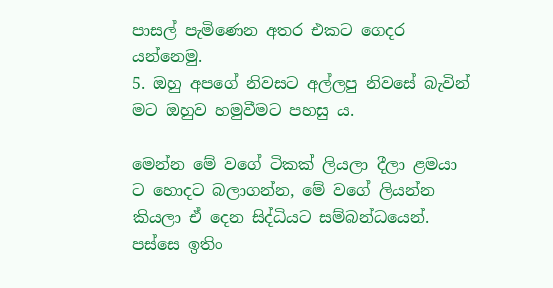පාසල් පැමිණෙන අතර එකට ගෙදර යන්නෙමු.
5. ඔහු අපගේ නිවසට අල්ලපු නිවසේ බැවින් මට ඔහුව හමුවීමට පහසු ය.

මෙන්න මේ වගේ ටිකක් ලියලා දීලා ළමයා ට හොදට බලාගන්න, මේ වගේ ලියන්න කියලා ඒ දෙන සිද්ධියට සම්බන්ධයෙන්. පස්සෙ ඉතිං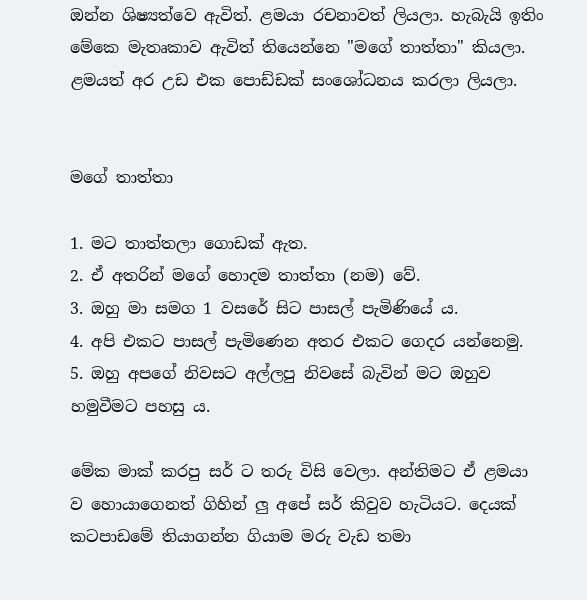ඔන්න ශිෂ්‍යත්වෙ ඇවිත්. ළමයා රචනාවත් ලියලා. හැබැයි ඉතිං මේකෙ මැතෘකාව ඇවිත් තියෙන්නෙ "මගේ තාත්තා" කියලා. ළමයත් අර උඩ එක පොඩ්ඩක් සංශෝධනය කරලා ලියලා.


මගේ තාත්තා

1. මට තාත්තලා ගොඩක් ඇත.
2. ඒ අතරින් මගේ හොදම තාත්තා (නම) වේ.
3. ඔහු මා සමග 1 වසරේ සිට පාසල් පැමිණියේ ය.
4. අපි එකට පාසල් පැමිණෙන අතර එකට ගෙදර යන්නෙමු.
5. ඔහු අපගේ නිවසට අල්ලපු නිවසේ බැවින් මට ඔහුව හමුවීමට පහසු ය.

මේක මාක් කරපු සර් ට තරු විසි වෙලා. අන්තිමට ඒ ළමයා ව හොයාගෙනත් ගිහින් ලු අ‍පේ සර් කිවුව හැටියට. දෙයක් කටපාඩමේ තියාගන්න ගියාම මරු වැඩ තමා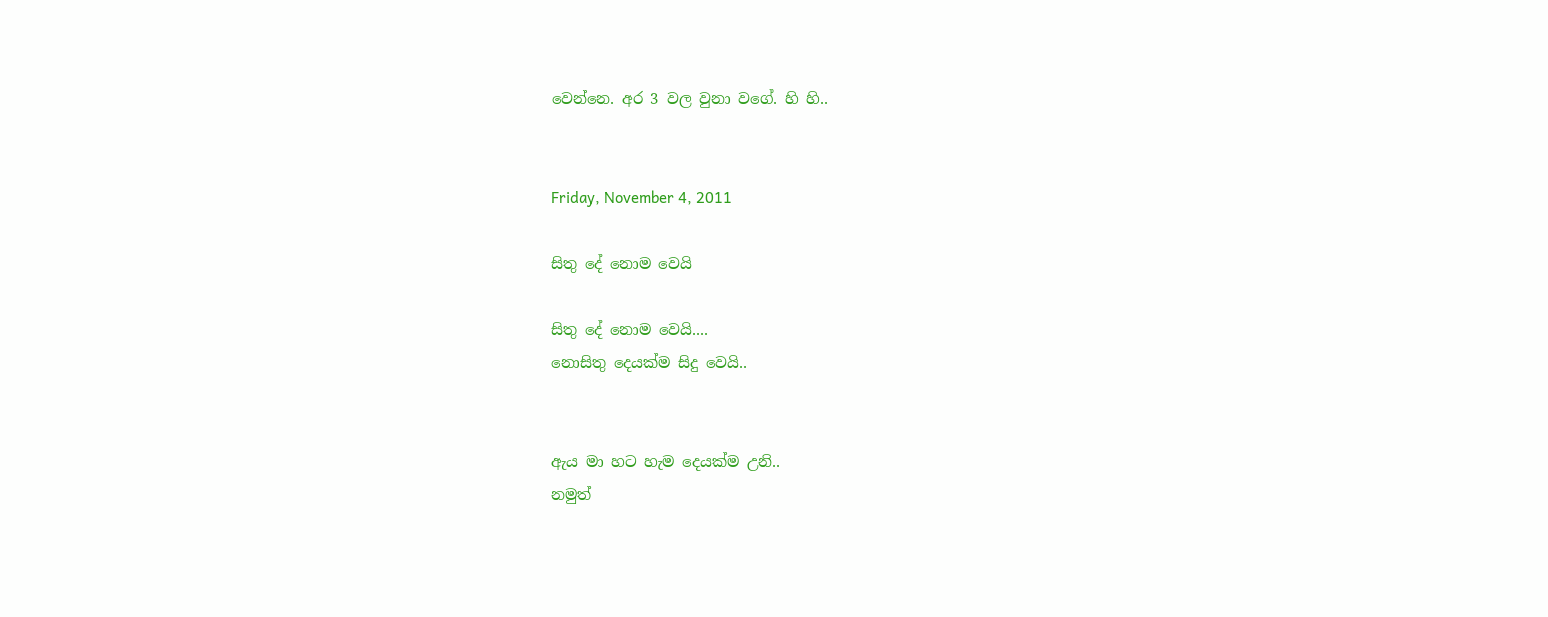වෙන්නෙ. අර 3 වල වුනා වගේ. හි හි..


Friday, November 4, 2011

සිතු දේ නොම වෙයි

සිතු දේ නොම වෙයි....
නොසිතු දෙයක්ම සිදු වෙයි..


ඇය මා හට හැම දෙයක්ම උනි..
නමුත්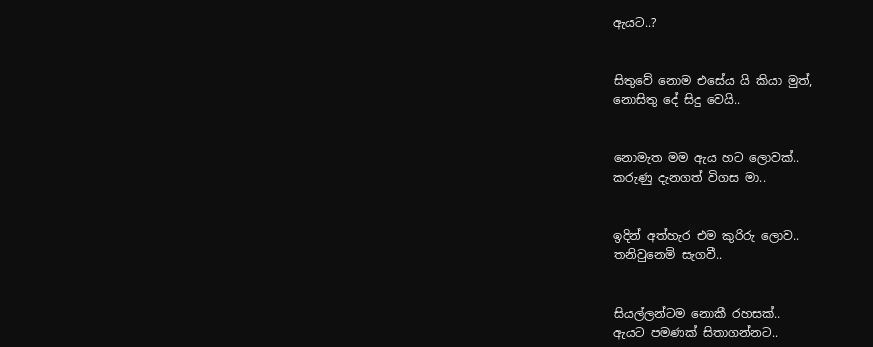ඇයට..?


සිතුවේ නොම එසේය යි කියා මුත්,
නොසිතු දේ සිදු වෙයි..


නොමැත මම ඇය හට ලොවක්..
කරුණු දැනගත් විගස මා..


ඉදින් අත්හැර එම කුරිරු ලොව..
තනිවුනෙමි සැගවී..


සියල්ලන්ටම නොකී රහසක්..
ඇයට පමණක් සිතාගන්නට..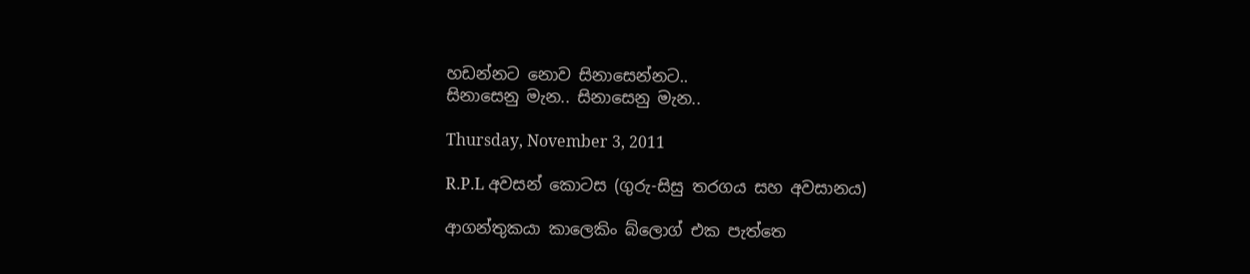හඩන්නට නොව සිනාසෙන්නට‍‍..
සිනාසෙනු මැන.. සිනාසෙනු මැන..

Thursday, November 3, 2011

R.P.L අවසන් කොටස (ගුරු-සිසු තරගය සහ අවසානය)

ආගන්තුකයා කාලෙකිං බ්ලොග් එක පැත්තෙ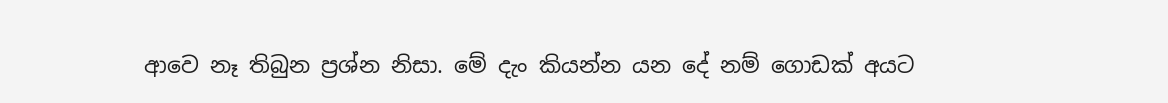ආවෙ නෑ තිබුන ප්‍රශ්න නිසා. මේ දැං කියන්න යන දේ නම් ගොඩක් අයට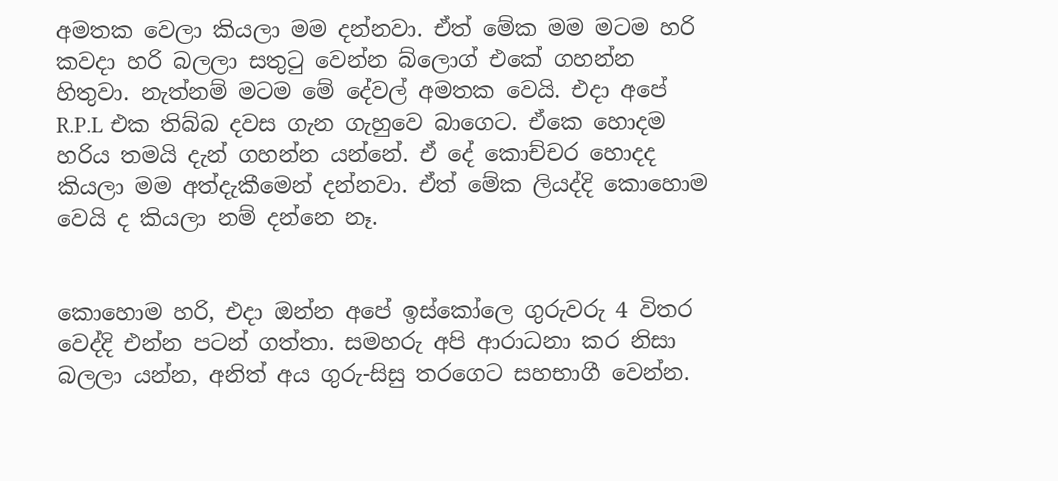අමතක වෙලා කියලා මම දන්නවා. ඒත් මේක මම මටම හරි කවදා හරි බලලා සතුටු වෙන්න බ්ලොග් එකේ ගහන්න හිතුවා. නැත්නම් මටම මේ දේවල් අමතක වෙයි. එදා අපේ R.P.L එක තිබ්බ දවස ගැන ගැහුවෙ බාගෙට. ඒකෙ හොදම හරිය තමයි දැන් ගහන්න යන්නේ. ඒ දේ කොච්චර හොදද කියලා මම අත්දැකීමෙන් දන්නවා. ඒත් මේක ලියද්දි කොහොම වෙයි ද කියලා නම් දන්නෙ නෑ.


කොහොම හරි, එදා ඔන්න අපේ ඉස්කෝලෙ ගුරුවරු 4 විතර වෙද්දි එන්න පටන් ගත්තා. සමහරු අපි ආරාධනා කර නිසා බලලා යන්න, අනිත් අය ගුරු-සිසු තරගෙට සහභාගී වෙන්න.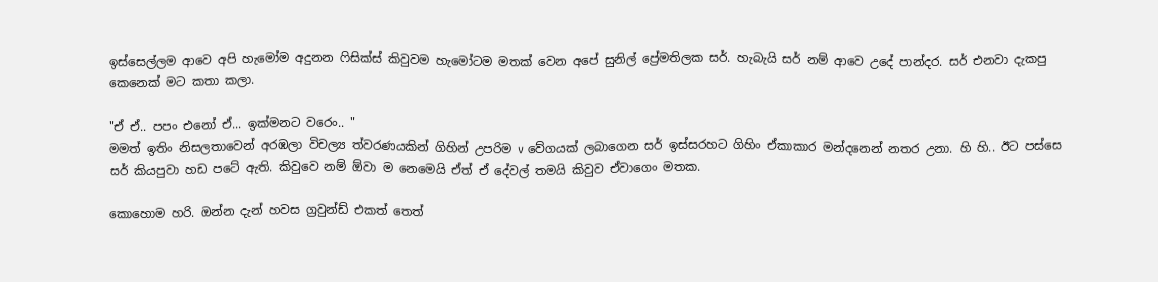ඉස්සෙල්ලම ආවෙ අපි හැමෝම අදුනන ෆිසික්ස් කිවුවම හැමෝටම මතක් වෙන අපේ සුනිල් ප්‍රේමතිලක සර්. හැබැයි සර් නම් ආවෙ උදේ පාන්දර. සර් එනවා දැකපු කෙනෙක් මට කතා කලා.

"ඒ ඒ.. පපං එනෝ ඒ... ඉක්මනට වරෙං.. "
මමත් ඉතිං නිසලතාවෙන් අරඹලා විචල්‍ය ත්වරණයකින් ගිහින් උපරිම v වේගයක් ලබාගෙන සර් ඉස්සරහට ගිහිං ඒකාකාර මන්දනෙන් නතර උනා. හි හි.. ඊට පස්සෙ සර් කියපුවා හඩ පටේ ඇති. කිවුවෙ නම් ඕවා ම නෙමෙයි ඒත් ඒ දේවල් තමයි කිවුව ඒවාගෙං මතක.

කොහොම හරි. ඔන්න දැන් හවස ග්‍රවුන්ඩ් එකත් තෙත්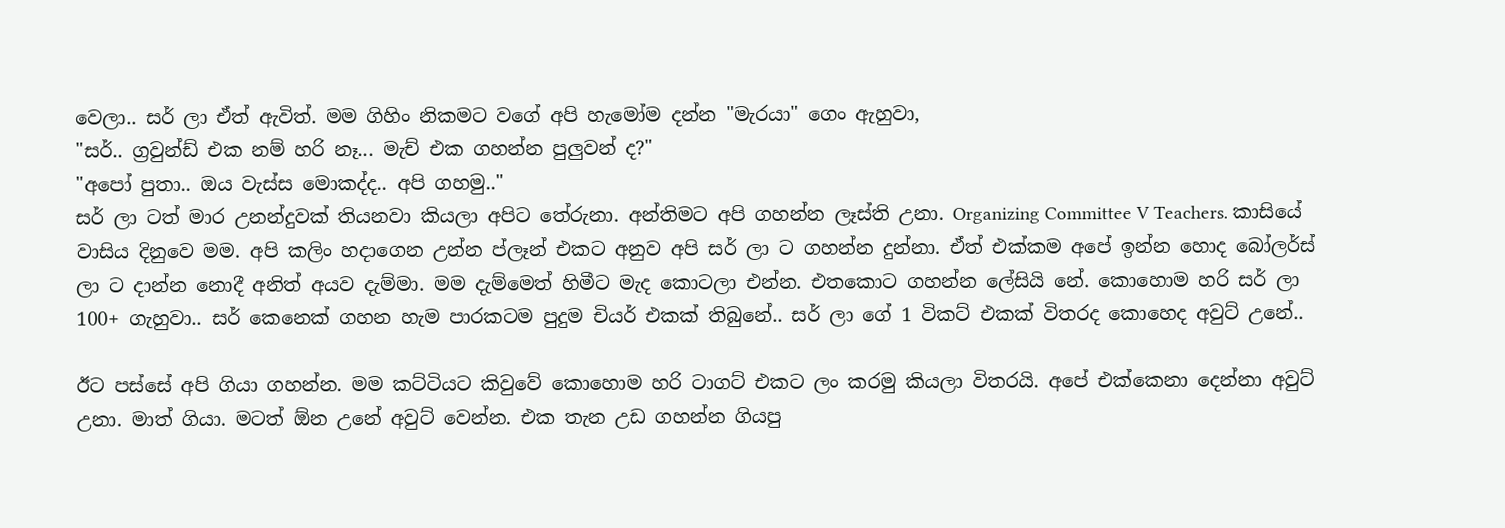වෙලා.. සර් ලා ඒත් ඇවිත්. මම ගිහිං නිකමට වගේ අපි හැමෝම දන්න "මැරයා" ගෙං ඇහුවා,
"සර්.. ග්‍රවුන්ඩ් එක නම් හරි නෑ... මැච් එක ගහන්න පුලුවන් ද?"
"අපෝ පුතා.. ඔය වැස්ස මොකද්ද.. අපි ගහමු.."
සර් ලා ටත් මාර උනන්දුවක් තියනවා කියලා අපිට තේරුනා. අන්තිමට අපි ගහන්න ලෑස්ති උනා. Organizing Committee V Teachers. කාසියේ වාසිය දිනුවෙ මම. අපි කලිං හදාගෙන උන්න ප්ලෑන් එකට අනුව අපි සර් ලා ට ගහන්න දුන්නා. ඒත් එක්කම අපේ ඉන්න හොද බෝලර්ස් ලා ට දාන්න නොදී අනිත් අයව දැම්මා. මම දැම්මෙත් හිමීට මැද කොටලා එන්න. එතකොට ගහන්න ලේසියි නේ. කොහොම හරි සර් ලා 100+ ගැහුවා.. සර් කෙනෙක් ගහන හැම පාරකටම පුදුම චියර් එකක් තිබුනේ.. සර් ලා ගේ 1 විකට් එකක් විතරද කොහෙද අවුට් උනේ..

ඊට පස්සේ අපි ගියා ගහන්න. මම කට්ටියට කිවුවේ කොහොම හරි ටාගට් එකට ලං කරමු කියලා විතරයි. අපේ එක්කෙනා දෙන්නා අවුට් උනා. මාත් ගියා. මටත් ඕන උනේ අවුට් වෙන්න. එක තැන උඩ ගහන්න ගියපු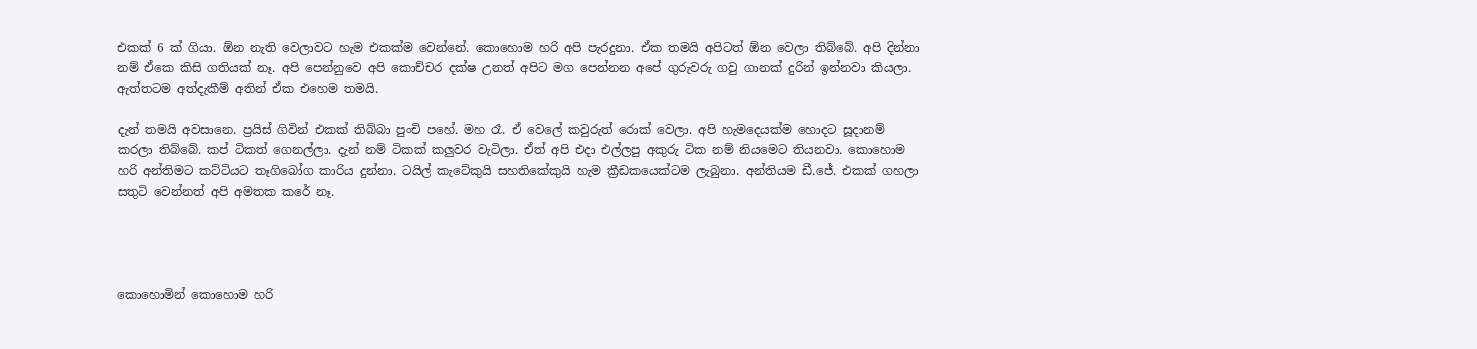එකක් 6 ක් ගියා. ඕන නැති වෙලාවට හැම එකක්ම වෙන්නේ. කොහොම හරි අපි පැරදුනා. ඒක තමයි අපිටත් ඕන වෙලා තිබ්බේ. අපි දින්නා නම් ඒකෙ කිසි ගතියක් නෑ. අපි පෙන්නුවෙ අපි කොච්චර දක්ෂ උනත් අපිට මග පෙන්නන අපේ ගුරුවරු ගවු ගානක් දුරින් ඉන්නවා කියලා. ඇත්තටම අත්දැකීම් අතින් ඒක එහෙම තමයි.

දැන් තමයි අවසානෙ. ප්‍රයිස් ගිවින් එකක් තිබ්බා පුංචි පහේ. මහ රෑ. ඒ වෙලේ කවුරුත් රොක් වෙලා. අපි හැමදෙයක්ම හොදට සූදානම් කරලා තිබ්බේ. කප් ටිකත් ගෙනල්ලා. දැන් නම් ටිකක් කලුවර වැටිලා. ඒත් අපි එදා එල්ලපු අකුරු ටික නම් නියමෙට තියනවා. කොහොම හරි අන්තිමට කට්ටියට තෑගිබෝග කාරිය දුන්නා. ටයිල් කැටේකුයි සහතිකේකුයි හැම ක්‍රීඩකයෙක්ටම ලැබුනා. අන්තියම ඩී.ජේ. එකක් ගහලා සතුටි වෙන්නත් අපි අමතක කරේ නෑ.




කොහොමින් කොහොම හරි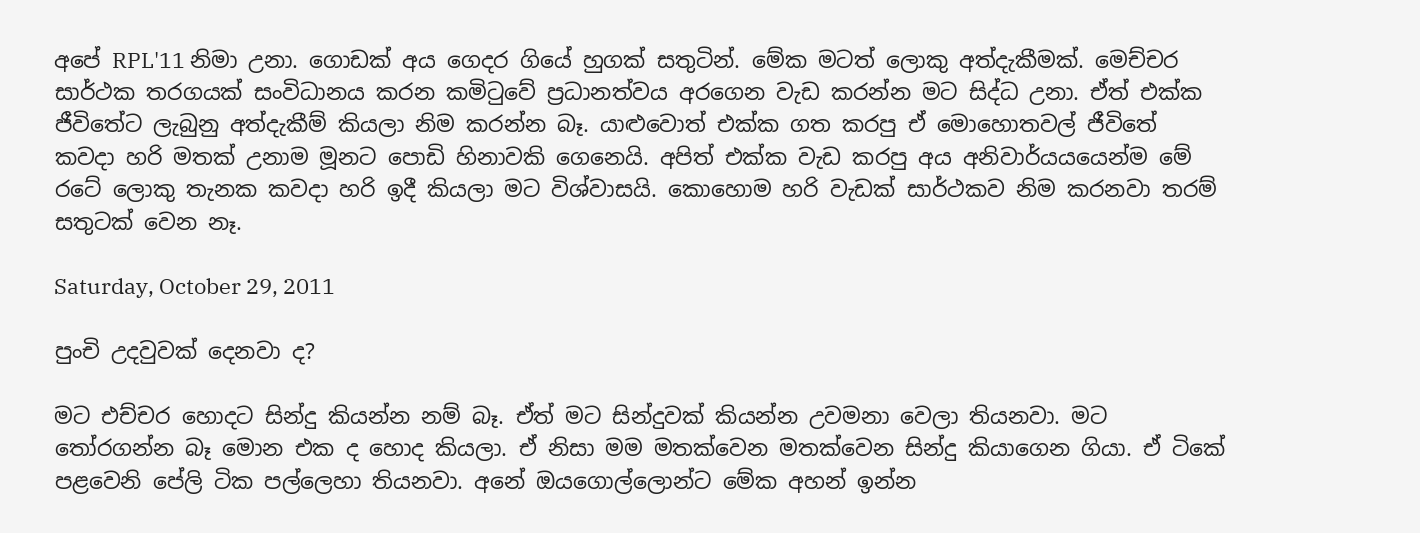අපේ RPL'11 නිමා උනා. ගොඩක් අය ගෙදර ගියේ හුගක් සතුටින්. මේක මටත් ලොකු අත්දැකීමක්. මෙච්චර සාර්ථක තරගයක් සංවිධානය කරන කමිටුවේ ප්‍රධානත්වය අරගෙන වැඩ කරන්න මට සිද්ධ උනා. ඒත් එක්ක ජීවිතේට ලැබුනු අත්දැකීම් කියලා නිම කරන්න බෑ. යාළුවොත් එක්ක ගත කරපු ඒ මොහොතවල් ජීවිතේ කවදා හරි මතක් උනාම මූනට පොඩි හිනාවකි ගෙනෙයි. අපිත් එක්ක වැඩ කරපු අය අනිවාර්යයයෙන්ම මේ රටේ ලොකු තැනක කවදා හරි ඉදී කියලා මට විශ්වාසයි. කොහොම හරි වැඩක් සාර්ථකව නිම කරනවා තරම් සතුටක් වෙන නෑ.

Saturday, October 29, 2011

පුංචි උදවුවක් දෙනවා ද?

මට එච්චර හොදට සින්දු කියන්න නම් බෑ. ඒත් මට සින්දුවක් කියන්න උවමනා වෙලා තියනවා. මට තෝරගන්න බෑ මොන එක ද හොද කියලා. ඒ නිසා මම මතක්වෙන මතක්වෙන සින්දු කියාගෙන ගියා. ඒ ටිකේ පළවෙනි පේලි ටික පල්ලෙහා තියනවා. අනේ ඔයගොල්ලොන්ට මේක අහන් ඉන්න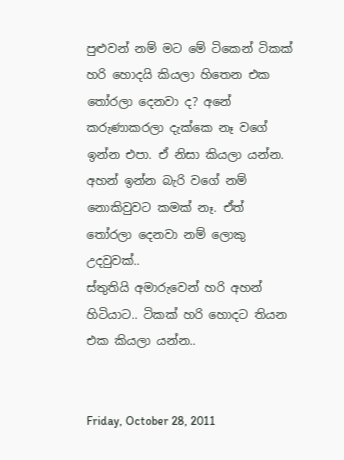පුළුවන් නම් මට මේ ටිකෙන් ටිකක් හරි හොදයි කියලා හිතෙන එක තෝරලා දෙනවා ද? අනේ කරුණාකරලා දැක්කෙ නෑ වගේ ඉන්න එපා. ඒ නිසා කියලා යන්න. අහන් ඉන්න බැරි වගේ නම් නොකිවුවට කමක් නෑ. ඒත් තෝරලා දෙනවා නම් ලොකු උදවුවක්..
ස්තුතියි අමාරුවෙන් හරි අහන් හිටියාට.. ටිකක් හරි හොදට තියන එක කියලා යන්න..


Friday, October 28, 2011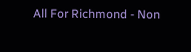All For Richmond - Non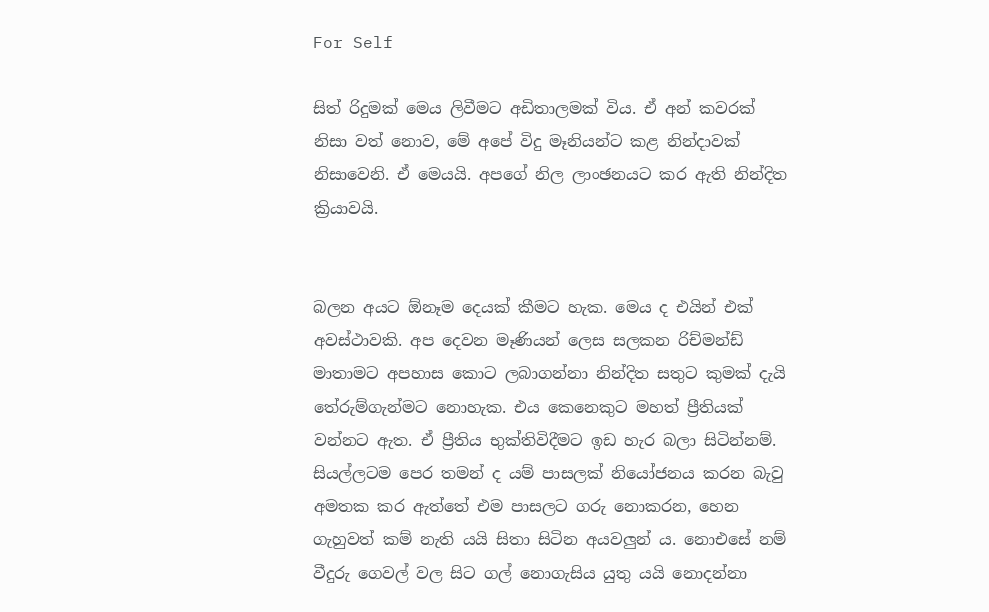For Self

සිත් රිදුමක් මෙය ලිවීමට අඩිතාලමක් විය. ඒ අන් කවරක් නිසා වත් නොව, මේ අපේ විදු මෑනියන්ට කළ නින්දාවක් නිසාවෙනි. ඒ මෙයයි. අපගේ නිල ලාංඡනයට කර ඇති නින්දිත ක්‍රියාවයි.


බලන අයට ඕනෑම දෙයක් කීමට හැක. මෙය ද එයින් එක් අවස්ථාවකි. අප දෙවන මෑණියන් ලෙස සලකන රිච්මන්ඩ් මාතාමට අපහාස කොට ලබාගන්නා නින්දිත සතුට කුමක් දැයි තේරුම්ගැන්මට නොහැක. එය කෙනෙකුට මහත් ප්‍රීතියක් වන්නට ඇත. ඒ ප්‍රීතිය භුක්තිවිදීමට ඉඩ හැර බලා සිටින්නම්. සියල්ලටම පෙර තමන් ද යම් පාසලක් නියෝජනය කරන බැවු අමතක කර ඇත්තේ එම පාසලට ගරු නොකරන, හෙන ගැහුවත් කම් නැති යයි සිතා සිටින අයවලුන් ය. නොඑසේ නම් වීදුරු ගෙවල් වල සිට ගල් නොගැසිය යුතු යයි නොදන්නා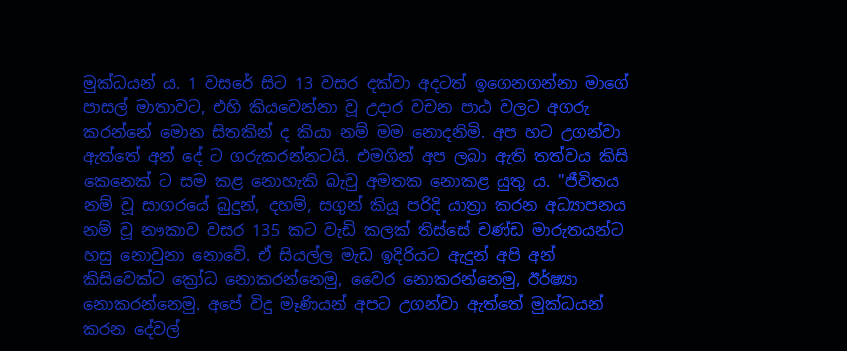මුක්ධයන් ය. 1 වසරේ සිට 13 වසර දක්වා අදටත් ඉගෙනගන්නා මාගේ පාසල් මාතාවට, එහි කියවෙන්නා වූ උදාර වචන පාඨ වලට අගරු කරන්නේ මොන සිතකින් ද කියා නම් මම නොදනිමි. අප හට උගන්වා ඇත්තේ අන් දේ ට ගරුකරන්නටයි. එමගින් අප ලබා ඇති තත්වය කිසි කෙනෙක් ට සම කළ නොහැකි බැවු අමතක නොකළ යුතු ය. "ජීවිතය නම් වූ සාගරයේ බුදුන්, දහම්, සගුන් කියූ පරිදි යාත්‍රා කරන අධ්‍යාපනය නම් වූ නෟකාව වසර 135 කට වැඩි කලක් තිස්සේ චණ්ඩ මාරුතයන්ට හසු නොවුනා නොවේ. ඒ සියල්ල මැඩ ඉදිරියට ඇදුන් අපි අන් කිසිවෙක්ට ක්‍රෝධ නොකරන්නෙමු, වෛර නොකරන්නෙමු, ඊර්ෂ්‍යා නොකරන්නෙමු. අපේ විදු මෑණියන් අපට උගන්වා ඇත්තේ මුක්ධයන් කරන දේවල්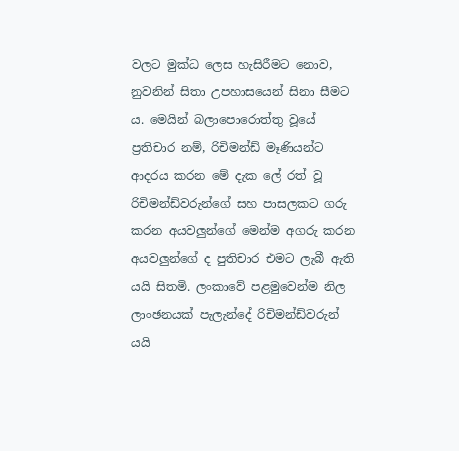වලට මුක්ධ ලෙස හැසිරීමට නොව, නුවනින් සිතා උපහාසයෙන් සිනා සීමට ය. මෙයින් බලාපොරොත්තු වූයේ ප්‍රතිචාර නම්, රිචිමන්ඩ් මෑණියන්ට ආදරය කරන මේ දැක ලේ රත් වූ රිචිමන්ඩ්වරුන්ගේ සහ පාසලකට ගරු කරන අයවලුන්ගේ මෙන්ම අගරු කරන අයවලුන්ගේ ද පුතිචාර එමට ලැබී ඇති යයි සිතමි. ලංකාවේ පළමුවෙන්ම නිල ලාංඡනයක් පැලැන්දේ රිචිමන්ඩ්වරුන් යයි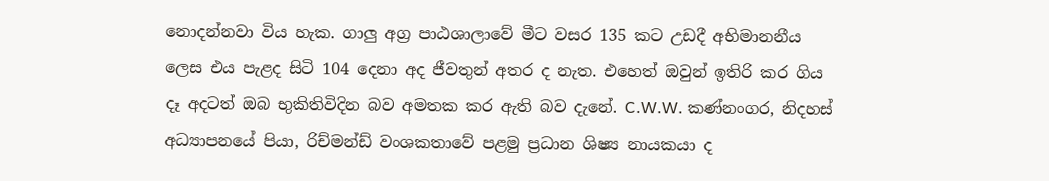නොදන්නවා විය හැක. ගාලු අග්‍ර පාඨශාලාවේ මීට වසර 135 කට උඩදී අභිමානනීය ලෙස එය පැළද සිටි 104 දෙනා අද ජීවතුන් අතර ද නැත. එහෙත් ඔවුන් ඉතිරි කර ගිය දෑ අදටත් ඔබ භුකිතිවිදින බව අමතක කර ඇති බව දැනේ. C.W.W. කණ්නංගර, නිදහස් අධ්‍යාපනයේ පියා, රිච්මන්ඩ් වංශකතාවේ පළමු ප්‍රධාන ශිෂ්‍ය නායකයා ද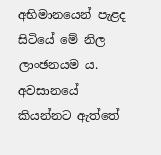අභිමානයෙන් පැළද සිටියේ මේ නිල ලාංඡනයම ය. අවසානයේ කියන්නට ඇත්තේ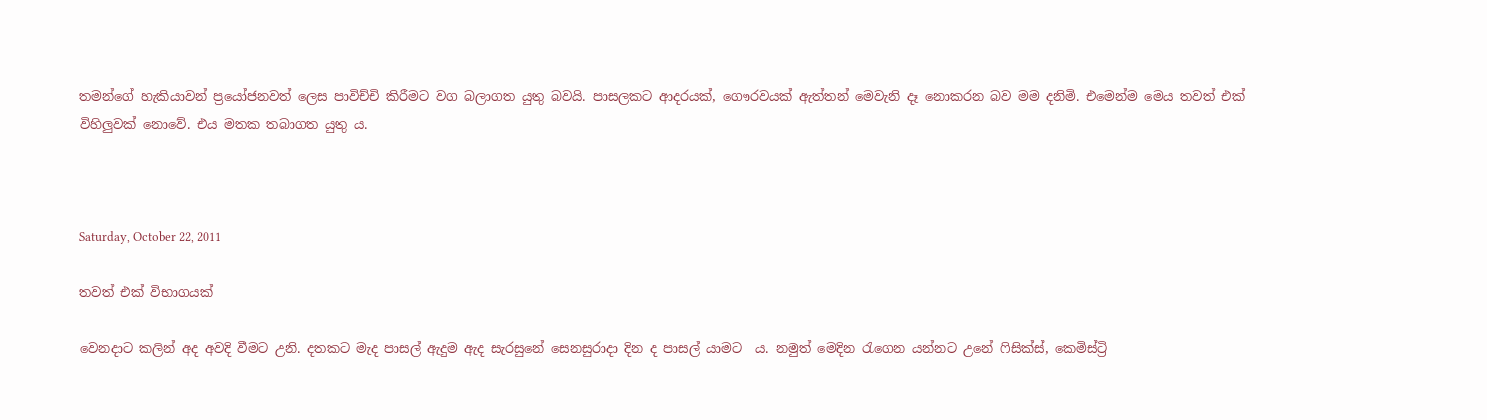තමන්ගේ හැකියාවන් ප්‍රයෝජනවත් ලෙස පාවිච්චි කිරීමට වග බලාගත යුතු බවයි. පාසලකට ආදරයක්, ගෞරවයක් ඇත්තන් මෙවැනි දෑ නොකරන බව මම දනිමි. එමෙන්ම මෙය තවත් එක් විහිලුවක් නොවේ. එය මතක තබාගත යුතු ය.



Saturday, October 22, 2011

තවත් එක් විභාගයක්

වෙනදාට කලින් අද අවදි වීමට උනි. දතකට මැද පාසල් ඇදුම ඇද සැරසුනේ සෙනසුරාදා දින ද පාසල් යාමට  ය. නමුත් මෙදින රැගෙන යන්නට උනේ ෆිසික්ස්, කෙමිස්ට්‍රි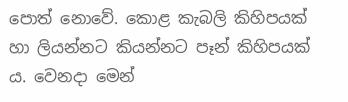පොත් නොවේ. කොළ කැබලි කිහිපයක් හා ලියන්නට කියන්නට පෑන් කිහිපයක් ය. වෙනදා මෙන්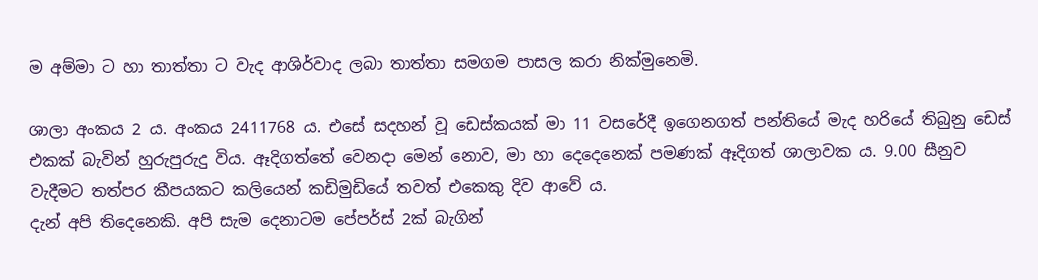ම අම්මා ට හා තාත්තා ට වැද ආශිර්වාද ලබා තාත්තා සමගම පාසල කරා නික්මුනෙමි.

ශාලා අංකය 2 ය. අංකය 2411768 ය. එ‍සේ සදහන් වූ ඩෙස්කයක් මා 11 වසරේදී ඉගෙනගත් පන්තියේ මැද හරියේ තිබුනු ඩෙස් එකක් බැවින් හුරුපුරුදු විය. ඈදිගත්තේ වෙනදා මෙන් නොව, මා හා දෙදෙනෙක් පමණක් ඈදිගත් ශාලාවක ය. 9.00 සීනුව වැදීමට තත්පර කීපයකට කලියෙන් කඩිමුඩියේ තවත් එකෙකු දිව ආවේ ය.
දැන් අපි තිදෙනෙකි. අපි සැම දෙනාටම පේපර්ස් 2ක් බැගින්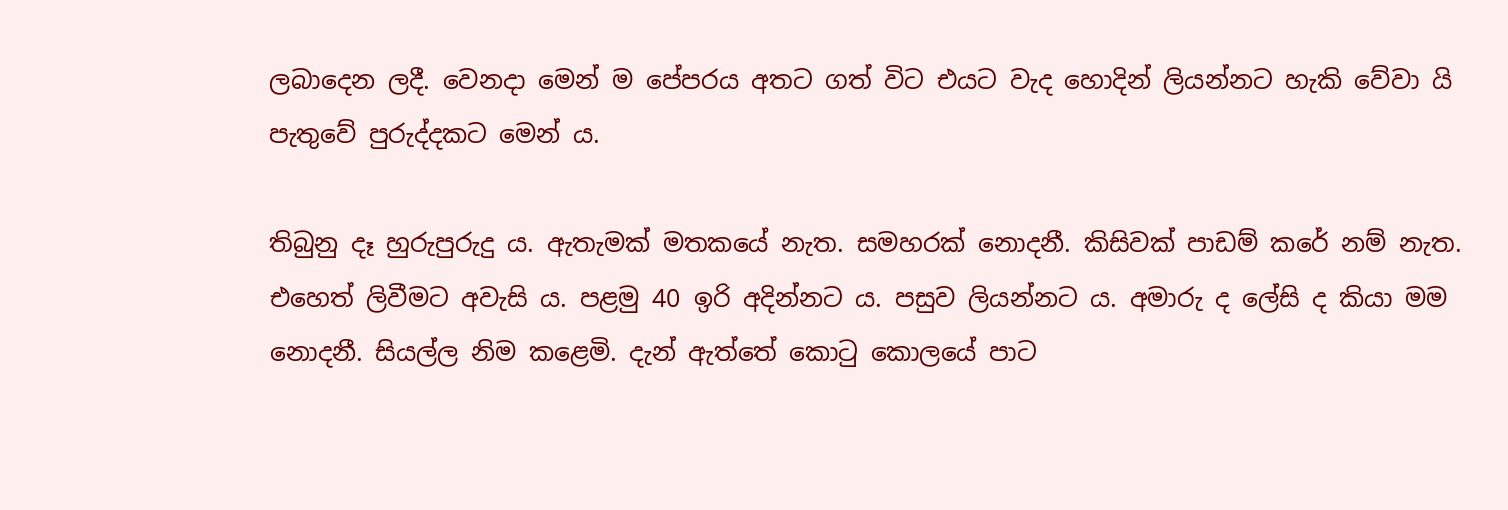ලබාදෙන ලදී. වෙනදා මෙන් ම පේපරය අතට ගත් විට එයට වැද හොදින් ලියන්නට හැකි වේවා යි පැතුවේ පුරුද්දකට මෙන් ය.

තිබුනු දෑ හුරුපුරුදු ය. ඇතැමක් මතකයේ නැත. සමහරක් නොදනී. කිසිවක් පාඩම් කරේ නම් නැත. එහෙත් ලිවීමට අවැසි ය. පළමු 40 ඉරි අදින්නට ය. පසුව ලියන්නට ය. අමාරු ද ලේසි ද කියා මම නොදනී. සියල්ල නිම කළෙමි. දැන් ඇත්තේ කොටු කොලයේ පාට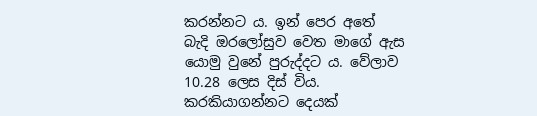කරන්නට ය. ඉන් පෙර අතේ බැදි ඔරලෝසුව වෙත මාගේ ඇස යොමු වුනේ පුරුද්දට ය. වේලාව 10.28 ලෙස දිස් විය. කරකියාගන්නට දෙයක්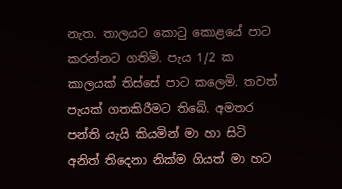නැත. තාලයට කොටු කොළයේ පාට කරන්නට ගතිමි. පැය 1/2 ක කාලයක් තිස්සේ පාට කලෙමි. තවත් පැයක් ගතකිරීමට තිබේ. අමතර පන්ති යැයි කියමින් මා හා සිටි අනිත් තිදෙනා නික්ම ගියත් මා හට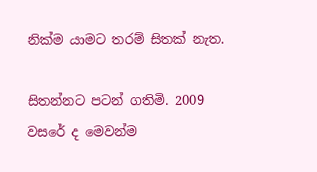නික්ම යාමට තරම් සිතක් නැත.

සිතන්නට පටන් ගතිමි. 2009 වසරේ ද මෙවන්ම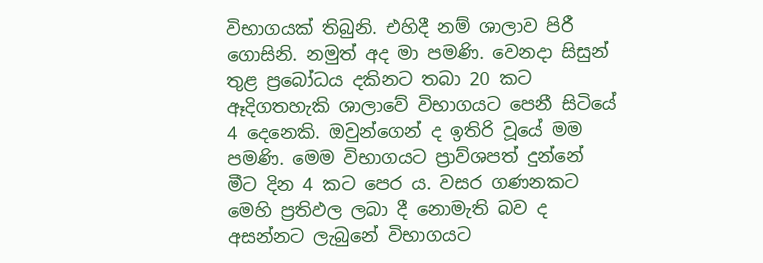විභාගයක් තිබුනි. එහිදී නම් ශාලාව පිරී ගොසිනි. නමුත් අද මා පමණි. වෙනදා සිසුන් තුළ ප්‍රබෝධය දකිනට තබා 20 කට ඈදිගතහැකි ශාලාවේ විභාගයට පෙනී සිටියේ 4 දෙනෙකි. ඔවුන්ගෙන් ද ඉතිරි වූයේ මම පමණි. මෙම විභාගයට ප්‍රාව්ශපත් දුන්නේ මීට දින 4 කට පෙර ය. වසර ගණනකට මෙහි ප්‍රතිඵල ලබා දී නොමැති බව ද අසන්නට ලැබුනේ විභාගයට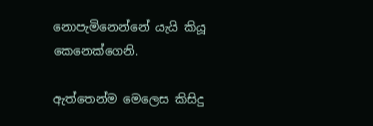නොපැමිනෙන්නේ යැයි කියූ කෙනෙක්ගෙනි.

ඇත්තෙන්ම මෙලෙස කිසිදු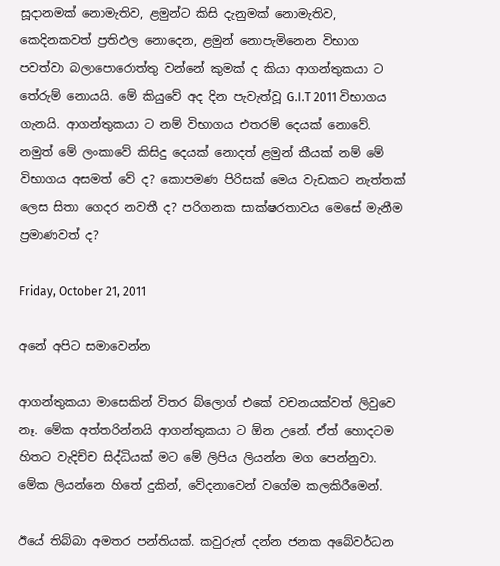සූදානමක් නොමැතිව, ළමුන්ට කිසි දැනුමක් නොමැතිව, කෙදිනකවත් ප්‍රතිඵල නොදෙන, ළමුන් නොපැමිනෙන විභාග පවත්වා බලාපොරොත්තු වන්නේ කුමක් ද කියා ආගන්තුකයා ට තේරුම් නොයයි. මේ කියුවේ අද දින පැවැත්වූ G.I.T 2011 විභාගය ගැනයි. ආගන්තුකයා ට නම් විභාගය එතරම් දෙයක් නොවේ. නමුත් මේ ලංකාවේ කිසිදු දෙයක් නොදත් ළමුන් කීයක් නම් මේ විභාගය අසමත් වේ ද? කොපමණ පිරිසක් මෙය වැඩකට නැත්තක් ලෙස සිතා ගෙදර නවතී ද? පරිගනක සාක්ෂරතාවය මෙසේ මැනීම ප්‍රමාණවත් ද?

Friday, October 21, 2011

අනේ අපිට සමාවෙන්න

ආගන්තුකයා මාසෙකින් විතර බ්ලොග් එකේ වචනයක්වත් ලිවුවෙ නෑ. මේක අත්තරින්නයි ආගන්තුකයා ට ඕන උනේ. ඒත් හොදටම හිතට වැදිච්ච සිද්ධියක් මට මේ ලිපිය ලියන්න මග පෙන්නුවා. මේක ලියන්නෙ හිතේ දුකින්, වේදනාවෙන් වගේම කලකිරීමෙන්.

ඊයේ තිබ්බා අමතර පන්තියක්. කවුරුත් දන්න ජනක අබේවර්ධන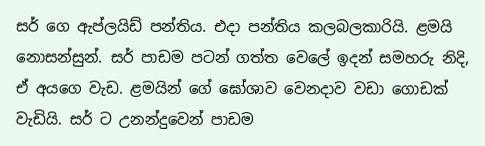සර් ගෙ ඇප්ලයිඩ් පන්තිය. එදා පන්තිය කලබලකාරියි. ළමයි නොසන්සුන්. සර් පාඩම පටන් ගත්ත වෙලේ ඉදන් සමහරු නිදි, ඒ අයගෙ වැඩ. ළමයින් ගේ ඝෝශාව වෙනදාව වඩා ගොඩක් වැඩියි. සර් ට උනන්දුවෙන් පාඩම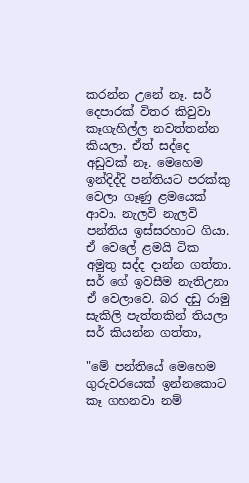කරන්න උනේ නෑ. සර් දෙපාරක් විතර කිවුවා කෑගැහිල්ල නවත්තන්න කියලා. ඒත් සද්දෙ අඩුවක් නෑ. මෙහෙම ඉන්දිද්දි පන්තියට පරක්කු වෙලා ගෑණු ළමයෙක් ආවා. නැලවි නැලවි පන්තිය ඉස්සරහාට ගියා. ඒ වෙලේ ළමයි ටික අමුතු සද්ද දාන්න ගත්තා. සර් ගේ ඉවසීම නැතිඋනා ඒ වෙලාවෙ. බර දඩු රාමු සැකිලි පැත්තකින් තියලා සර් කියන්න ගත්තා,

"මේ පන්තියේ මෙහෙම ගුරුවරයෙක් ඉන්නකොට කෑ ගහනවා නම්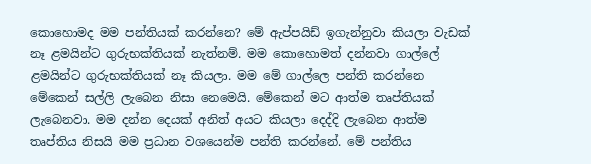කොහොමද මම පන්තියක් කරන්නෙ? මේ ඇප්පයිඩ් ඉගැන්නුවා කියලා වැඩක් නෑ ළමයින්ට ගුරුභක්තියක් නැත්නම්. මම කොහොමත් දන්නවා ගාල්ලේ ළමයින්ට ගුරුභක්තියක් නෑ කියලා. මම මේ ගාල්ලෙ පන්ති කරන්නෙ මේකෙන් සල්ලි ලැබෙන නිසා නෙමෙයි. මේකෙන් මට ආත්ම තෘප්තියක් ලැබෙනවා. මම දන්න දෙයක් අනිත් අයට කියලා දෙද්දි ලැබෙන ආත්ම තෘප්තිය නිසයි මම ප්‍රධාන වශයෙන්ම පන්ති කරන්නේ. මේ පන්තිය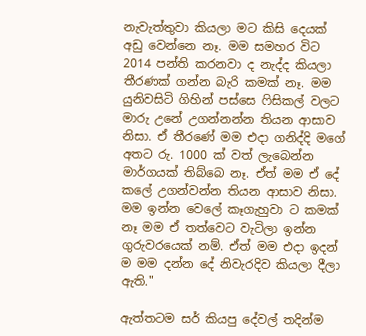නැවැත්තුවා කියලා මට කිසි දෙයක් අඩු වෙන්නෙ නෑ. මම සමහර විට 2014 පන්ති කරනවා ද නැද්ද කියලා තීරණක් ගන්න බැරි කමක් නෑ. මම යුනිවසිටි ගිහින් පස්සෙ ‍ෆිසිකල් වලට මාරු උනේ උගන්නන්න තියන ආසාව නිසා. ඒ තීරණේ මම එදා ගනිද්දි මගේ අතට රු. 1000 ක් වත් ලැබෙන්න මාර්ගයක් තිබ්බෙ නෑ. ඒත් මම ඒ දේ කලේ උගන්වන්න තියන ආසාව නිසා. මම ඉන්න වෙලේ කෑගැහුවා ට කමක් නෑ මම ඒ තත්වෙට වැටිලා ඉන්න ගුරුවරයෙක් නම්. ඒත් මම එදා ඉදන් ම මම දන්න දේ නිවැරදිව කියලා දීලා ඇති."

ඇත්තටම සර් කියපු දේවල් තදින්ම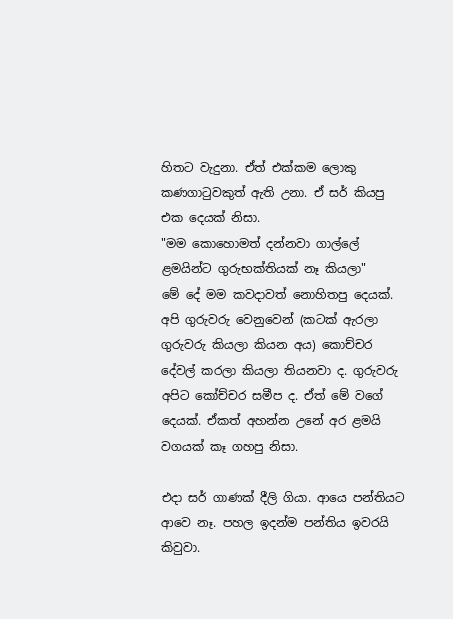හිතට වැදුනා. ඒත් එක්කම ලොකු කණගාටුවකුත් ඇති උනා. ඒ සර් කියපු එක දෙයක් නිසා.
"මම කොහොමත් දන්නවා ගාල්ලේ ළමයින්ට ගුරුභක්තියක් නෑ කියලා"
මේ දේ මම කවදාවත් නොහිතපු දෙයක්. අපි ගුරුවරු වෙනුවෙන් (කටක් ඇරලා ගුරුවරු කියලා කියන අය) කොච්චර දේවල් කරලා කියලා තියනවා ද. ගුරුවරු අපිට කෝච්චර සමීප ද. ඒත් මේ වගේ දෙයක්. ඒකත් අහන්න උනේ අර ළමයි වගයක් කෑ ගහපු නිසා.

එදා සර් ගාණක් දීලි ගියා. ආයෙ පන්තියට ආවෙ නෑ. පහල ඉදන්ම පන්තිය ඉවරයි කිවුවා.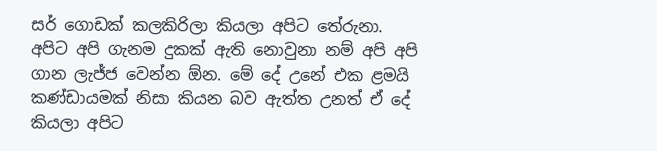සර් ගොඩක් කලකිරිලා කියලා අපිට තේරුනා. අපිට අපි ගැනම දුකක් ඇති නොවුනා නම් අපි අපි ගාන ලැජ්ජ වෙන්න ඕන. මේ දේ උනේ එක ළමයි කණ්ඩායමක් නිසා කියන බව ඇත්ත උනත් ඒ දේ කියලා අපිට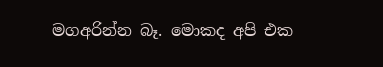මගඅරින්න බෑ. මොකද අපි එක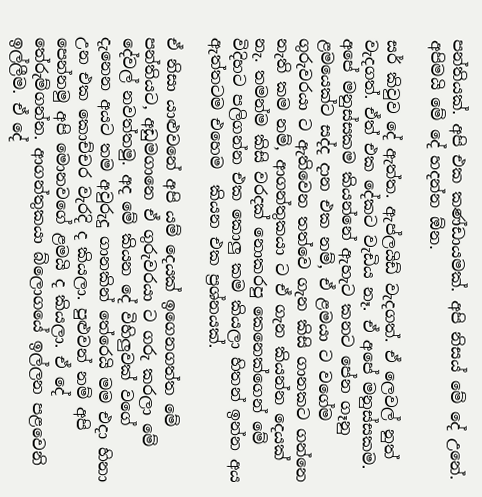පන්තියක්. අපි එක කණ්ඩායමක්‍. අපි නිසය් මේ දේ උනේ. අපිමයි මේ දේ හදන්න ඕන.

සර් කිවුව දේ ඇත්ත. ඇප්ලයිඩ් වැදගත්. ඒ ලෙවල් නුත් වැදගත්. ඒත් එක දේකට වැඩිය නෑ. ඒ අපේ මනුස්සකම. අපේ මනුස්සකම කියන්නේ ඇහැට කනට පේන ගෑනු ළමයෙක්ට සද්ද දාන එක නම්, ඒ ළමයා ට වගේම ගුරුවරයා ට ඇතිවෙන තත්වෙ ගැන කිසි ගානකට ගන්නෙ නැති කම නම්, ආගන්තුකයා ට ඒ ගැන කියන්න දෙයක් නැ. තමන්ම කිසි වරදක් නොකරපු කෙනෙක්ගෙන් මේ විදිහට පලිගන්න එක කොලු කම කියලා හිතන් ඉන්න අය ඇත්තටම එහෙම  කියන එක ප්‍රශ්නයක්.

ඒ නිසා යාළුවනේ අපි යම් දෙයක් ඉගෙනගත්ත මේ පන්තියට, අඩුමගානෙ ඒ ගුරුවරයා ට ගරු කරලා මේ දේවල් නවත්තමු. අද මේ කියන දේ විහිලුවක් වගේ දැනෙන අයට තම අවුරුදු ගානකින් තේරෙයි මම එදා හිනා උන එක කොච්චර වැරදි ද කියලා. පුළුවන් නම් අපි පෙන්නමු අපි මොනවගේ ළමයි ද කියලා. ඒ දේ තේරුම්ගන්න. ආගන්තුකයා බ්ලොගයේ ඉල්ලන පළවෙනි ඉල්ලීම. ඒ දේ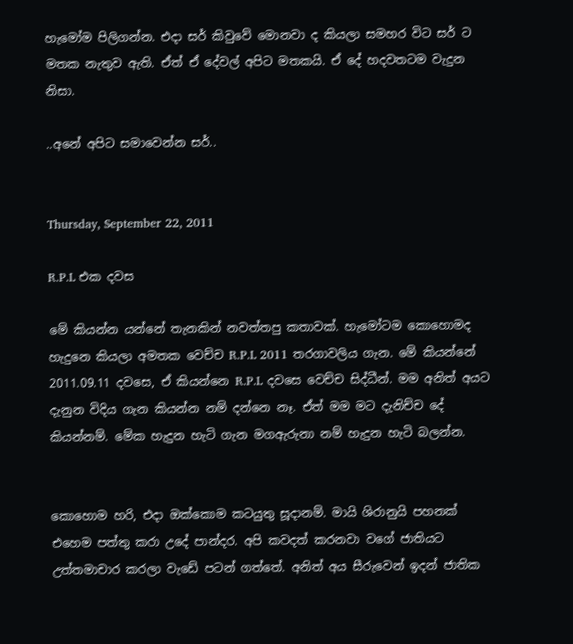හැමෝම පිලිගන්න. එදා සර් කිවුවේ මොනවා ද කියලා සමහර විට සර් ට මතක නැතුව ඇති. ඒත් ඒ දේවල් අපිට මතකයි. ඒ දේ හදවතටම වැදුන නිසා.

..අනේ අපිට සමාවෙන්න සර්..


Thursday, September 22, 2011

R.P.L එක දවස

මේ කියන්න යන්නේ තැනකින් නවත්තපු කතාවක්. හැමෝටම කොහොමද හැදුනෙ කියලා අමතක වෙච්ච R.P.L 2011 තරගාවලිය ගැන. මේ කියන්නේ 2011.09.11 දවසෙ, ඒ කියන්නෙ R.P.L දවසෙ වෙච්ච සිද්ධීන්. මම අනිත් අයට දැනුන විදිය ගැන කියන්න නම් දන්නෙ නෑ. ඒත් මම මට දැනිච්ච දේ කියන්නම්. මේක හැදුන හැටි ගැන මගඇරුනා නම් හැදුන හැටි බලන්න.


කොහොම හරි, එදා ඔක්කොම කටයුතු සූදානම්. මායි ශිරානුයි පහනක් එහෙම පත්තු කරා උදේ පාන්දර. අපි කවදත් කරනවා වගේ ජාතියට උත්තමාචාර කරලා වැඩේ පටන් ගත්තේ. අනිත් අය සීරුවෙන් ඉදන් ජාතික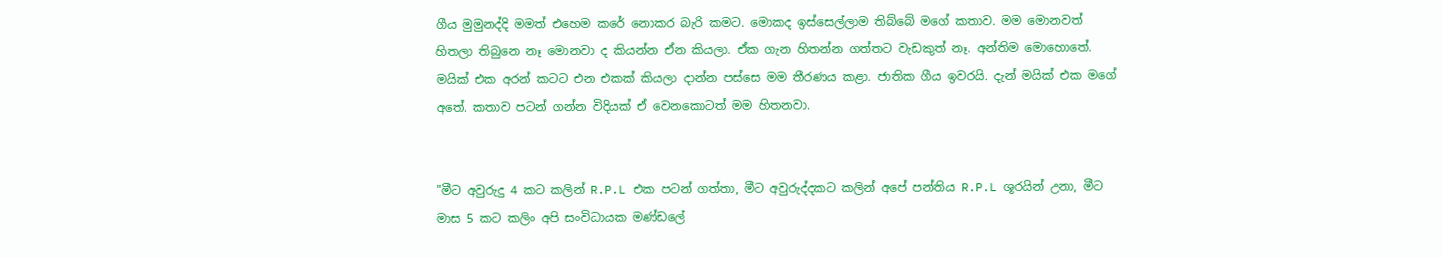ගීය මුමුනද්දි මමත් එහෙම කරේ නොකර බැරි කමට. මොකද ඉස්සෙල්ලාම තිබ්බේ මගේ කතාව. මම මොනවත් හිතලා තිබුනෙ නෑ මොනවා ද කියන්න ඒන කියලා. ඒක ගැන හිතන්න ගත්තට වැඩකුත් නෑ. අන්තිම මොහොතේ‍. මයික් එක අරන් කටට එන එකක් කියලා දාන්න පස්සෙ මම තීරණය කළා. ජාතික ගීය ඉවරයි. දැන් මයික් එක මගේ අතේ. කතාව පටන් ගන්න විදියක් ඒ වෙනකොටත් මම හිතනවා.


"මීට අවුරුදු 4 කට කලින් R.P.L එක පටන් ගත්තා, මීට අවුරුද්දකට කලින් අපේ පන්තිය R.P.L ශූරයින් උනා, මීට මාස 5 කට කලිං අපි සංවිධායක මණ්ඩලේ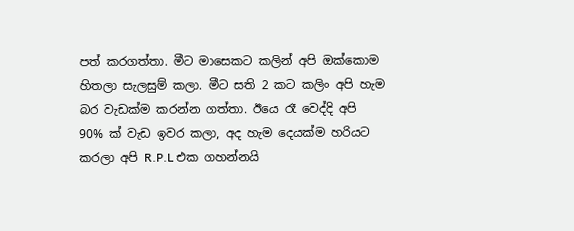පත් කරගත්තා. මීට මාසෙකට කලින් අපි ඔක්කොම හිතලා සැලසුම් කලා. මීට සති 2 කට කලිං අපි හැම බර වැඩක්ම කරන්න ගත්තා. ඊයෙ රෑ වෙද්දි අපි 90% ක් වැඩ ඉවර කලා, අද හැම දෙයක්ම හරියට කරලා අපි R.P.L එක ගහන්නයි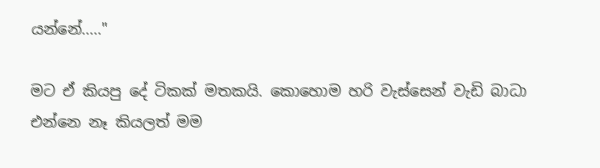යන්නේ....."

මට ඒ කියපු දේ ටිකක් මතකයි. කොහොම හරි වැස්සෙන් වැඩි බාධා එන්නෙ නෑ කියලත් මම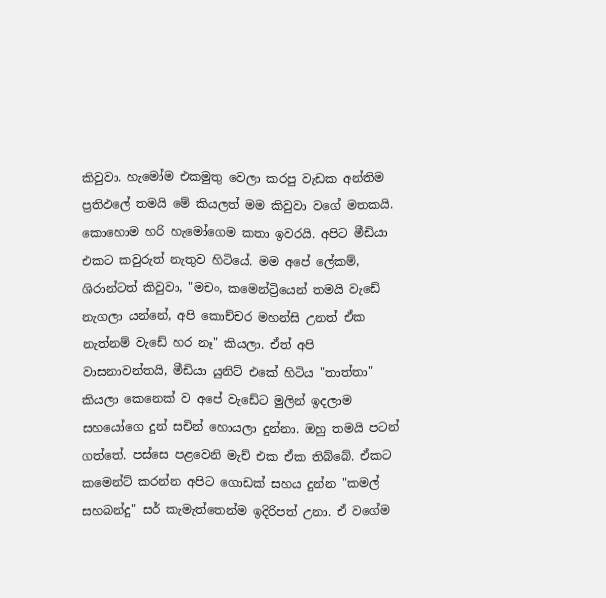කිවුවා. හැමෝම එකමුතු වෙලා කරපු වැඩක අන්තිම ප්‍රතිඵලේ තමයි මේ කියලත් මම කිවුවා වගේ මතකයි. කොහොම හරි හැමෝගෙම කතා ඉවරයි. අපිට මීඩියා එකට කවුරුත් නැතුව හිටියේ. මම අපේ ලේකම්, ශිරාන්ටත් කිවුවා, "මචං, කමෙන්ට්‍රියෙන් තමයි වැඩේ නැගලා යන්නේ, අපි කොච්චර මහන්සි උනත් ඒක නැත්නම් වැඩේ හර නෑ" කියලා. ඒත් අපි වාසනාවන්තයි, මීඩියා යුනිට් එකේ හිටිය "තාත්තා" කියලා කෙනෙක් ව අපේ වැඩේට මුලින් ඉදලාම සහයෝගෙ දුන් සචින් හොයලා දුන්නා. ඔහු තමයි පටන් ගත්තේ. පස්සෙ පළවෙනි මැච් එක ඒක තිබ්බේ. ඒකට කමෙන්ට් කරන්න අපිට ගොඩක් සහය දුන්න "කමල් සහබන්දු" සර් කැමැත්තෙන්ම ඉදිරිපත් උනා. ඒ වගේම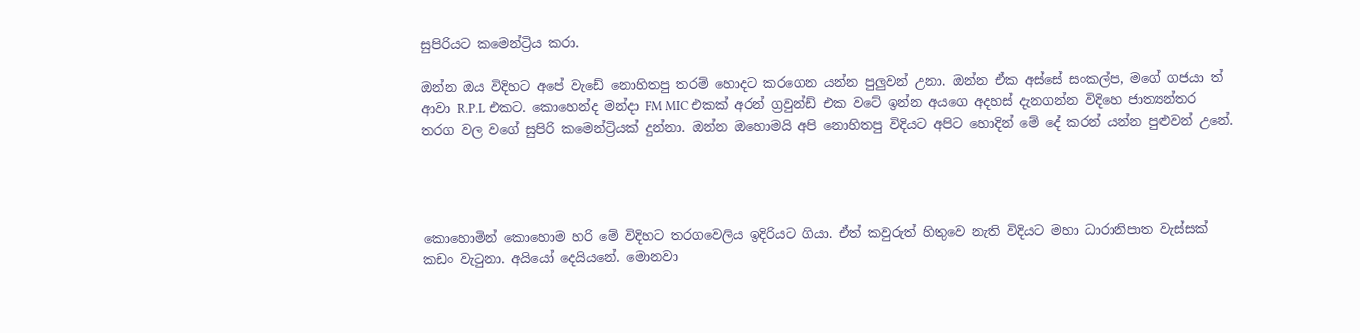සුපිරියට කමෙන්ට්‍රිය කරා.

ඔන්න ඔය විදිහට අපේ වැඩේ නොහිතපු තරම් හොදට කරගෙන යන්න පුලුවන් උනා. ඔන්න ඒක අස්සේ සංකල්ප, මගේ ගජයා ත් ආවා R.P.L එකට. කොහෙන්ද මන්දා FM MIC එකක් අරන් ග්‍රවුන්ඩ් එක වටේ ඉන්න අයගෙ අදහස් දැනගන්න විදිහෙ ජාත්‍යන්තර තරග වල වගේ සුපිරි කමෙන්ට්‍රියක් දුන්නා. ඔන්න ඔහොමයි අපි නොහිතපු විදියට අපිට හොදින් මේ දේ කරන් යන්න පුළුවන් උනේ.




කොහොමින් කොහොම හරි මේ විදිහට තරගවෙලිය ඉදිරියට ගියා. ඒත් කවුරුත් හිතුවෙ නැති විදියට මහා ධාරානිපාත වැස්සක් කඩං වැටුනා. අයියෝ දෙයියනේ. මොනවා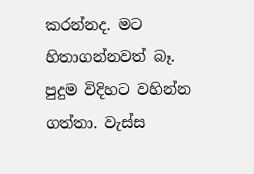කරන්නද. මට හිතාගන්නවත් බෑ. පුදුම විදිහට වහින්න ගත්තා. වැස්ස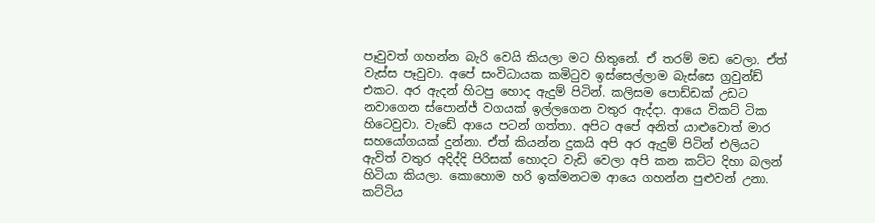පෑවුවත් ගහන්න බැරි වෙයි කියලා මට හිතුනේ. ඒ තරම් මඩ වෙලා. ඒත් වැස්ස පෑවුවා. අපේ සංවිධායක කමිටුව ඉස්සෙල්ලාම බැස්සෙ ග්‍රවුන්ඩ් එකට. අර ඇදන් හිටපු හොද ඇදුම් පිටින්. කලිසම පොඩ්ඩක් උඩට නවාගෙන ස්පොන්ජ් වගයක් ඉල්ලගෙන වතුර ඇද්දා. ආයෙ විකට් ටික හිටෙවුවා. වැඩේ ආයෙ පටන් ගත්තා. අපිට අපේ අනිත් යාළුවොත් මාර සහයෝගයක් දුන්නා. ඒත් කියන්න දුකයි අපි අර ඇදුම් පිටින් එලියට ඇවිත් වතුර අදිද්දි පිරිසක් හොදට වැඩි වෙලා අපි කන කට්ට දිහා බලන් හිටියා කියලා. කොහොම හරි ඉක්මනටම ආයෙ ගහන්න පුළුවන් උනා. කට්ටිය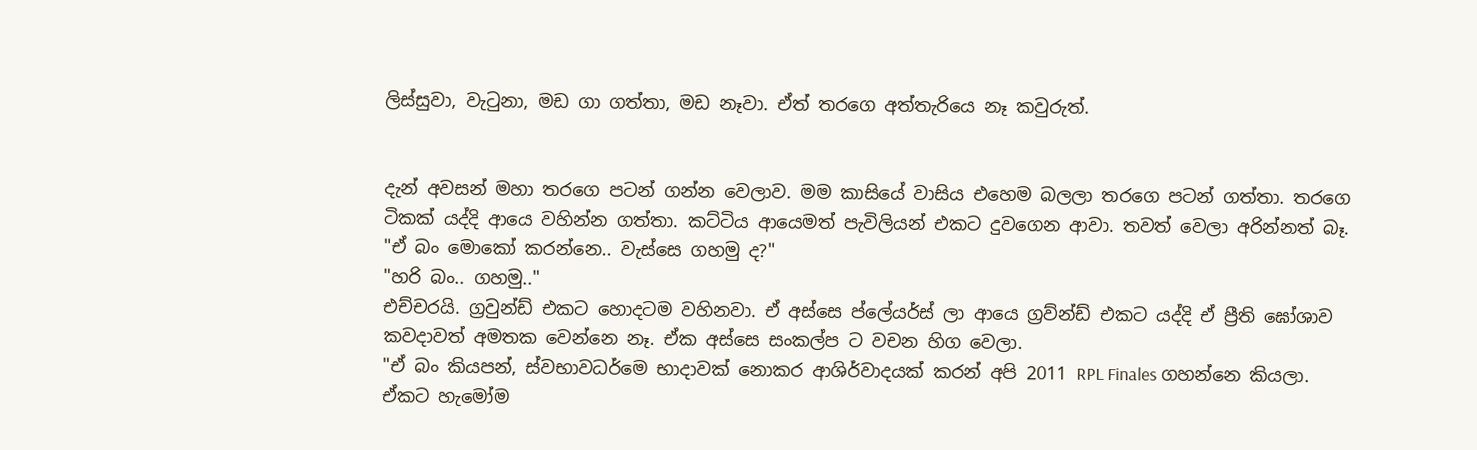ලිස්සුවා, වැටුනා, මඩ ගා ගත්තා, මඩ නෑවා. ඒත් තරගෙ අත්තැරියෙ නෑ කවුරුත්.


දැන් අවසන් මහා තරගෙ පටන් ගන්න වෙලාව. මම කාසියේ වාසිය එහෙම බලලා තරගෙ පටන් ගත්තා. තරගෙ ටිකක් යද්දි ආයෙ වහින්න ගත්තා. කට්ටිය ආයෙමත් පැවිලියන් එකට දුවගෙන ආවා. තවත් වෙලා අරින්නත් බෑ.
"ඒ බං මොකෝ කරන්නෙ.. වැස්සෙ ගහමු ද?"
"හරි බං.. ගහමු.."
එච්චරයි. ග්‍රවුන්ඩ් එකට හොදටම වහිනවා. ඒ අස්සෙ ප්ලේයර්ස් ලා ආයෙ ග්‍රව්න්ඩ් එකට යද්දි ඒ ප්‍රීති ඝෝශාව කවදාවත් අමතක වෙන්නෙ නෑ. ඒක අස්සෙ සංකල්ප ට වචන හිග වෙලා.
"ඒ බං කියපන්, ස්වභාවධර්මෙ භාදාවක් නොකර ආශිර්වාදයක් කරන් අපි 2011 RPL Finales ගහන්නෙ කියලා. ඒකට හැමෝම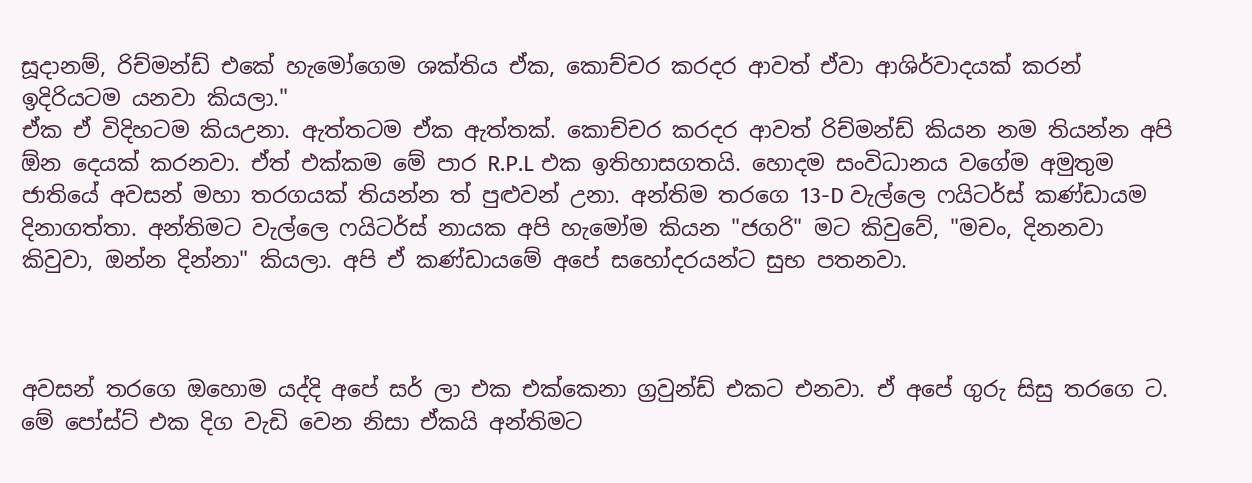සූදානම්, රිච්මන්ඩ් එකේ හැමෝගෙම ශක්තිය ඒක, කොච්චර කරදර ආවත් ඒවා ආශිර්වාදයක් කරන් ඉදිරියටම යනවා කියලා."
ඒක ඒ විදිහටම කියඋනා. ඇත්තටම ඒක ඇත්තක්. කොච්චර කරදර ආවත් රිච්මන්ඩ් කියන නම තියන්න අපි ඕන දෙයක් කරනවා. ඒත් එක්කම මේ පාර R.P.L එක ඉතිහාසගතයි. හොදම සංවිධානය වගේම අමුතුම ජාතියේ අවසන් මහා තරගයක් තියන්න ත් පුළුවන් උනා‍. අන්තිම තරගෙ 13-D වැල්ලෙ ෆයිටර්ස් කණ්ඩායම දිනාගත්තා. අන්තිමට වැල්ලෙ ෆයිටර්ස් නායක අපි හැමෝම කියන "ජගරි" මට කිවුවේ, "මචං, දිනනවා කිවුවා, ඔන්න දින්නා" කියලා. අපි ඒ කණ්ඩායමේ අපේ සහෝදරයන්ට සුභ පතනවා.



අවසන් තරගෙ ඔහොම යද්දි අපේ සර් ලා එක එක්කෙනා ග්‍රවුන්ඩ් එකට එනවා. ඒ අපේ ගුරු සිසු තරගෙ ට. මේ පෝස්ට් එක දිග වැඩි වෙන නිසා ඒකයි අන්තිමට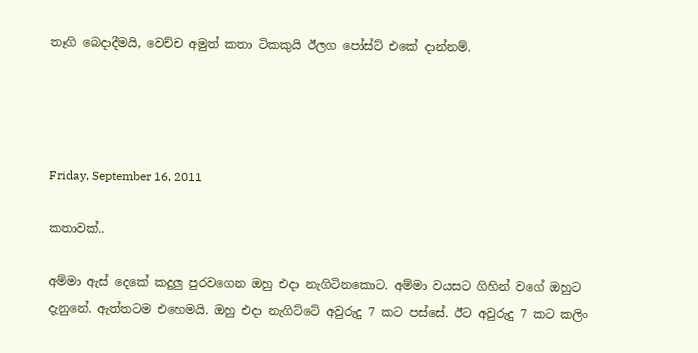තෑගි බෙදාදීමයි, වෙච්ච අමුත් කතා ටිකකුයි ඊලග පෝස්ට් එකේ දාන්නම්.




Friday, September 16, 2011

කතාවක්‍‍..

අම්මා ඇස් දෙකේ කදුලු පුරවගෙන ඔහු එදා නැගිටිනකොට. අම්මා වයසට ගිහින් වගේ ඔහුට දැනුනේ. ඇත්තටම එහෙමයි. ඔහු එදා නැගිට්ටේ අවුරුදු 7 කට පස්සේ. ඊට අවුරුදු 7 කට කලිං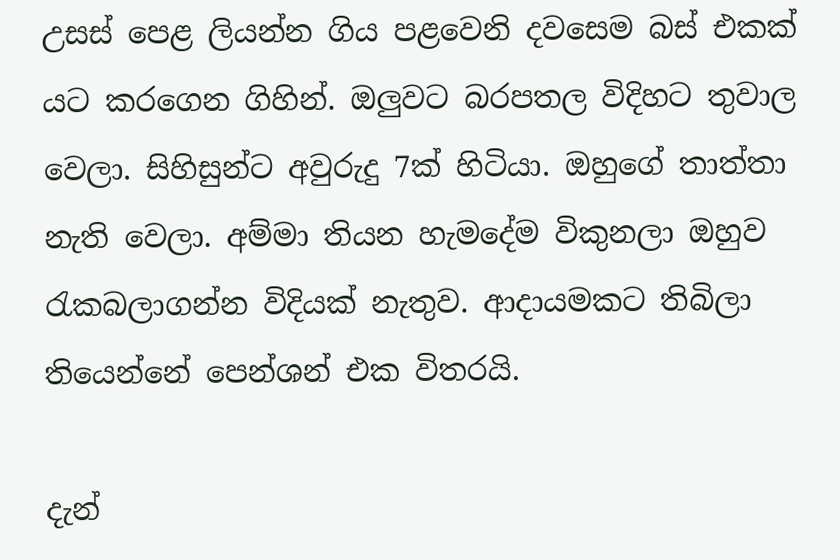උසස් පෙළ ලියන්න ගිය පළවෙනි දවසෙම බස් එකක් යට කරගෙන ගිහින්. ඔලුවට බරපතල විදිහට තුවාල වෙලා. සිහිසුන්ට අවුරුදු 7ක් හිටියා. ඔහුගේ තාත්තා නැති වෙලා. අම්මා තියන හැමදේම විකුනලා ඔහුව රැකබලාගන්න විදියක් නැතුව. ආදායමකට තිබිලා තියෙන්නේ පෙන්ශන් එක විතරයි.

දැන්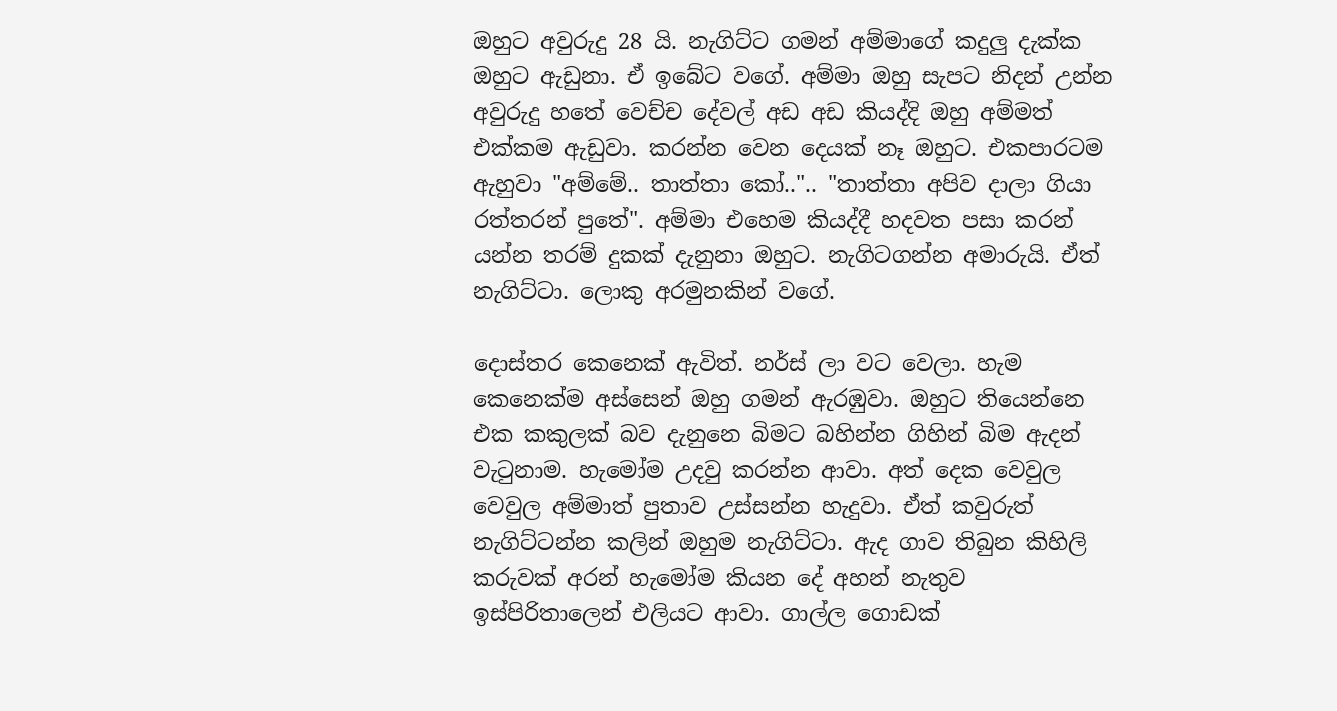ඔහුට අවුරුදු 28 යි. නැගිට්ට ගමන් අම්මාගේ කදුලු දැක්ක ඔහුට ඇඩුනා. ඒ ඉබේට වගේ. අම්මා ඔහු සැපට නිදන් උන්න අවුරුදු හතේ වෙච්ච දේවල් අඩ අඩ කියද්දි ඔහු අම්මත් එක්කම ඇඩුවා. කරන්න වෙන දෙයක් නෑ ඔහුට. එකපාරටම ඇහුවා "අම්මේ.. තාත්තා කෝ..".. "තාත්තා අපිව දාලා ගියා රත්තරන් පුතේ". අම්මා එහෙම කියද්දී හදවත පසා කරන් යන්න තරම් දුකක් දැනුනා ඔහුට. නැගිටගන්න අමාරුයි. ඒත් නැගිට්ටා. ලොකු අරමුනකින් වගේ.

දොස්තර කෙනෙක් ඇවිත්. නර්ස් ලා වට වෙලා. හැම කෙනෙක්ම අස්සෙන් ඔහු ගමන් ඇරඹුවා. ඔහුට තියෙන්නෙ එක කකුලක් බව දැනුනෙ බිමට බහින්න ගිහින් බිම ඇදන් වැටුනාම. හැමෝම උදවු කරන්න ආවා. අත් දෙක වෙවුල වෙවුල අම්මාත් පුතාව උස්සන්න හැදුවා. ඒත් කවුරුත් නැගිට්ටන්න කලින් ඔහුම නැගිට්ටා. ඇද ගාව තිබුන කිහිලි කරුවක් අරන් හැමෝම කියන දේ අහන් නැතුව ඉස්පිරිතාලෙන් එලියට ආවා. ගාල්ල ගොඩක්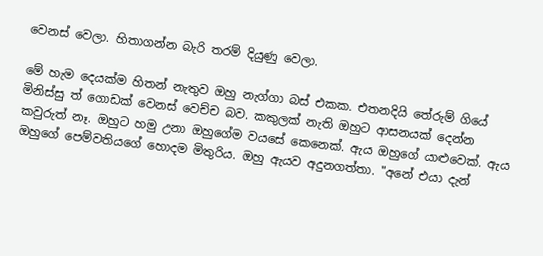වෙනස් වෙලා. හිතාගන්න බැරි තරම් දියුණු වෙලා.

මේ හැම දෙයක්ම හිතන් නැතුව ඔහු නැග්ගා බස් එකක. එතනදියි තේරුම් ගියේ මිනිස්සු ත් ගොඩක් වෙනස් වෙච්ච බව. කකුලක් නැති ඔහුට ආසනයක් දෙන්න කවුරුත් නෑ. ඔහුට හමු උනා ඔහුගේම වයසේ කෙනෙක්. ඇය ඔහුගේ යාළුවෙක්. ඇය ඔහුගේ පෙම්වතියගේ හොදම මිතුරිය. ඔහු ඇයව අදුනගත්තා. "අනේ එයා දැන්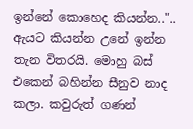ඉන්නේ කොහෙද කියන්න..".. ඇයට කියන්න උනේ ඉන්න තැන විතරයි. මොහු බස් එකෙන් බහින්න සීනුව නාද කලා. කවුරුත් ගණන්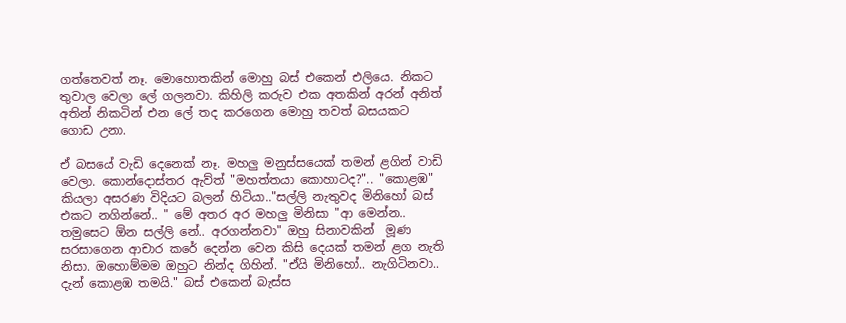ගත්තෙවත් නෑ. මොහොතකින් මොහු බස් එකෙන් එලියෙ. නිකට තුවාල වෙලා ලේ ගලනවා. කිහිලි කරුව එක අතකින් අරන් අනිත් අතින් නිකටින් එන ලේ තද කරගෙන මොහු තවත් බසයකට ගොඩ උනා.

ඒ බසයේ වැඩි දෙනෙක් නෑ. මහලු මනුස්සයෙක් තමන් ළගින් වාඩි වෙලා. කොන්දොස්තර ඇව්ත් "මහත්තයා කොහාටද?".. "කොළඹ" කියලා අසරණ විදියට බලන් හිටියා.."සල්ලි නැතුවද මිනිහෝ බස් එකට නගින්නේ.. " මේ අතර අර මහලු මිනිසා "ආ මෙන්න.. තමුසෙට ඕන සල්ලි නේ.. අරගන්නවා" ඔහු සිනාවකින්  මූණ සරසාගෙන ආචාර කරේ දෙන්න වෙන කිසි දෙයක් තමන් ළග නැති නිසා. ඔහොම්මම ඔහුට නින්ද ගිහින්. "ඒයි මිනිහෝ.. නැගිටිනවා.. දැන් කොළඹ තමයි." බස් එකෙන් බැස්ස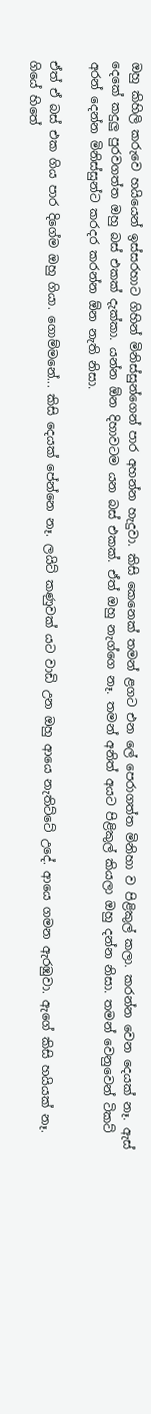ඔහු කිහිලි කරුවෙ හයියෙන් ඉස්සරහාට ගිහින් මිනිස්සුන්ගෙන් පාර අහන්න හැදුවා. කිසි කෙනෙක් තමන් ළගට එන ලේ පෙරාගත්ත මිනිහා ව පිළිකුල් කලා. කරන්න වෙන දෙයක් නෑ. ඇස් දෙකේ කදුලු පුරවගත්ත ඔහු බස් එකක් දැක්කා. යන්න ඕන දිහාවටම යන බස් එකක්. ඒත් ඔහු නැග්ගෙ නෑ. තමන් අනිත් අයට පිළිකුල් කියලා ඔහු දන්න නිසා. තමන් වෙනුවෙන් ටිකට් අරන් දෙන්න මිනිස්සුන්ට කරදර කරන්න ඕන නැති නිසා.

ඒත් ඒ බස් එක ගිය පාර දිගේම ඔහු ගියා. ගොම්මනේ... කිසි දෙයක් පේන්නෙ නෑ. ලයිට් කණුවක් යට වාඩි උන ඔහු ආයෙ නැතිට්ටේ උදේ. ආයෙ ගමන ඇරඹුවා. ඇගේ කිසි හයියක් නෑ. ගියේ හිතේ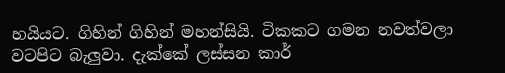හයියට. ගිහින් ගිහින් මහන්සියි. ටිකකට ගමන නවත්වලා වටපිට බැලුවා. දැක්කේ ලස්සන කාර්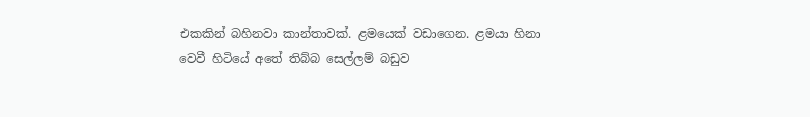එකකින් බහිනවා කාන්තාවක්. ළමයෙක් වඩාගෙන. ළමයා හිනා වෙවී හිටියේ අතේ තිබ්බ සෙල්ලම් බඩුව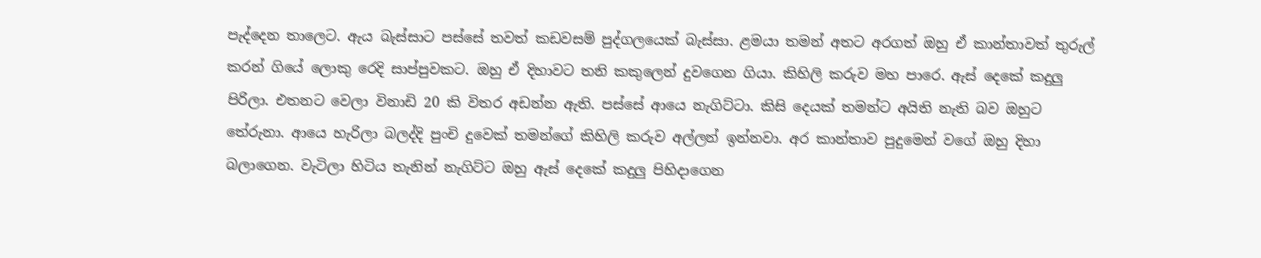පැද්දෙන තාලෙට. ඇය බැස්සාට පස්සේ තවත් කඩවසම් පුද්ගලයෙක් බැස්සා. ළමයා තමන් අතට අරගත් ඔහු ඒ කාන්තාවත් තුරුල් කරන් ගියේ ලොකු රෙදි සාප්පුවකට. ඔහු ඒ දිහාවට තනි කකුලෙන් දුවගෙන ගියා. කිහිලි කරුව මහ පාරෙ. ඇස් දෙකේ කදුලු පිරිලා. එතනට වෙලා විනාඩි 20 කි විතර අඩන්න ඇති. පස්සේ ආයෙ නැගිට්ටා. කිසි දෙයක් තමන්ට අයිති නැති බව ඔහුට තේරුනා. ආයෙ හැරිලා බලද්දි පුංචි දුවෙක් තමන්ගේ කිහිලි කරුව අල්ලන් ඉන්නවා. අර කාන්තාව පුදුමෙන් වගේ ඔහු දිහා බලාගෙන. වැටිලා හිටිය තැනින් නැගිට්ට ඔහු ඇස් දෙකේ කදුලු පිහිදාගෙන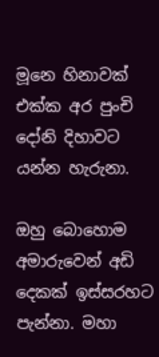මූනෙ හිනාවක් එක්ක අර පුංචි දෝනි දිහාවට යන්න හැරුනා.

ඔහු බොහොම අමාරුවෙන් අඩි දෙකක් ඉස්සරහට පැන්නා. මහා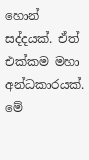හොන් සද්දයක්. ඒත් එක්කම මහා අන්ධකාරයක්. මේ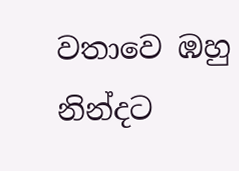වතාවෙ ඹහු නින්දට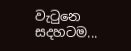වැටුනෙ සදහටම...